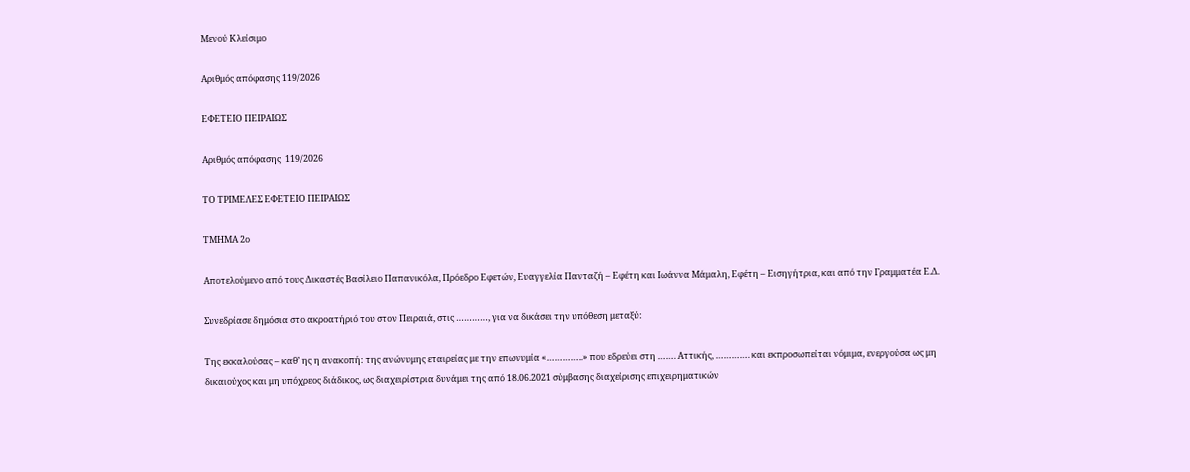Μενού Κλείσιμο

Αριθμός απόφασης 119/2026

ΕΦΕΤΕΙΟ ΠΕΙΡΑΙΩΣ

Αριθμός απόφασης  119/2026

ΤΟ ΤΡΙΜΕΛΕΣ ΕΦΕΤΕΙΟ ΠΕΙΡΑΙΩΣ

ΤΜΗΜΑ 2ο

Αποτελούμενο από τους Δικαστές Βασίλειο Παπανικόλα, Πρόεδρο Εφετών, Ευαγγελία Πανταζή – Εφέτη και Ιωάννα Μάμαλη, Εφέτη – Εισηγήτρια, και από την Γραμματέα Ε.Δ.

Συνεδρίασε δημόσια στο ακροατήριό του στον Πειραιά, στις …………, για να δικάσει την υπόθεση μεταξύ:

Της εκκαλούσας – καθ’ ης η ανακοπή: της ανώνυμης εταιρείας με την επωνυμία «…………..» που εδρεύει στη ……. Αττικής, …………. και εκπροσωπείται νόμιμα, ενεργούσα ως μη δικαιούχος και μη υπόχρεος διάδικος, ως διαχειρίστρια δυνάμει της από 18.06.2021 σύμβασης διαχείρισης επιχειρηματικών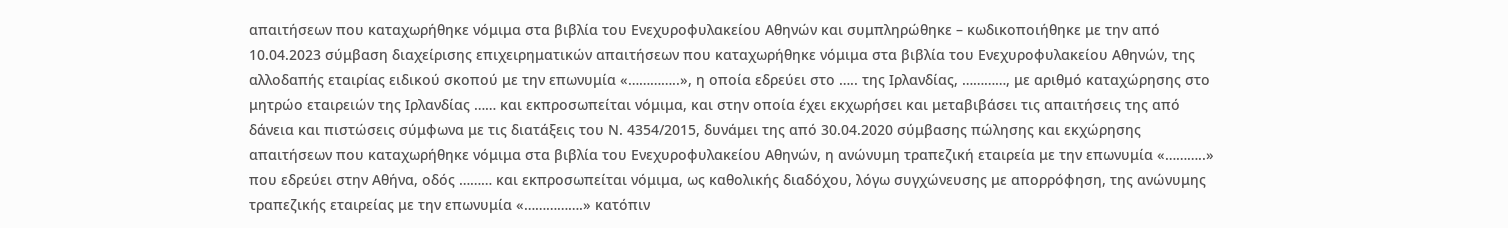απαιτήσεων που καταχωρήθηκε νόμιμα στα βιβλία του Ενεχυροφυλακείου Αθηνών και συμπληρώθηκε – κωδικοποιήθηκε με την από 10.04.2023 σύμβαση διαχείρισης επιχειρηματικών απαιτήσεων που καταχωρήθηκε νόμιμα στα βιβλία του Ενεχυροφυλακείου Αθηνών, της αλλοδαπής εταιρίας ειδικού σκοπού με την επωνυμία «…………..», η οποία εδρεύει στο ….. της Ιρλανδίας, …………, με αριθμό καταχώρησης στο μητρώο εταιρειών της Ιρλανδίας …… και εκπροσωπείται νόμιμα, και στην οποία έχει εκχωρήσει και μεταβιβάσει τις απαιτήσεις της από δάνεια και πιστώσεις σύμφωνα με τις διατάξεις του Ν. 4354/2015, δυνάμει της από 30.04.2020 σύμβασης πώλησης και εκχώρησης απαιτήσεων που καταχωρήθηκε νόμιμα στα βιβλία του Ενεχυροφυλακείου Αθηνών, η ανώνυμη τραπεζική εταιρεία με την επωνυμία «………..» που εδρεύει στην Αθήνα, οδός ……… και εκπροσωπείται νόμιμα, ως καθολικής διαδόχου, λόγω συγχώνευσης με απορρόφηση, της ανώνυμης τραπεζικής εταιρείας με την επωνυμία «…………….» κατόπιν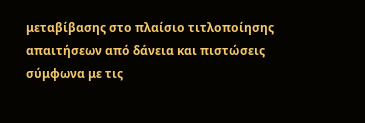μεταβίβασης στο πλαίσιο τιτλοποίησης απαιτήσεων από δάνεια και πιστώσεις σύμφωνα με τις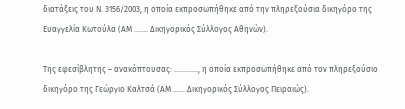διατάξεις του Ν. 3156/2003, η οποία εκπροσωπήθηκε από την πληρεξούσια δικηγόρο της Ευαγγελία Κωτούλα (ΑΜ ……. Δικηγορικός Σύλλογος Αθηνών).

Της εφεσίβλητης – ανακόπτουσας: …………, η οποία εκπροσωπήθηκε από τον πληρεξούσιο δικηγόρο της Γεώργιο Καλτσά (ΑΜ …… Δικηγορικός Σύλλογος Πειραιώς).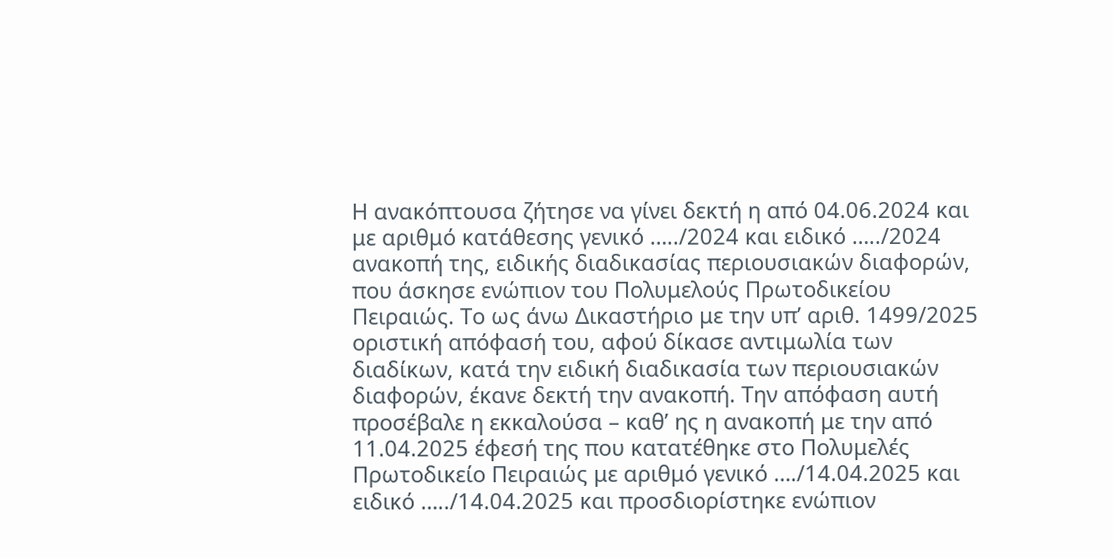Η ανακόπτουσα ζήτησε να γίνει δεκτή η από 04.06.2024 και με αριθμό κατάθεσης γενικό …../2024 και ειδικό …../2024 ανακοπή της, ειδικής διαδικασίας περιουσιακών διαφορών, που άσκησε ενώπιον του Πολυμελούς Πρωτοδικείου Πειραιώς. Το ως άνω Δικαστήριο με την υπ’ αριθ. 1499/2025 οριστική απόφασή του, αφού δίκασε αντιμωλία των διαδίκων, κατά την ειδική διαδικασία των περιουσιακών διαφορών, έκανε δεκτή την ανακοπή. Την απόφαση αυτή προσέβαλε η εκκαλούσα – καθ’ ης η ανακοπή με την από 11.04.2025 έφεσή της που κατατέθηκε στο Πολυμελές Πρωτοδικείο Πειραιώς με αριθμό γενικό …./14.04.2025 και ειδικό …../14.04.2025 και προσδιορίστηκε ενώπιον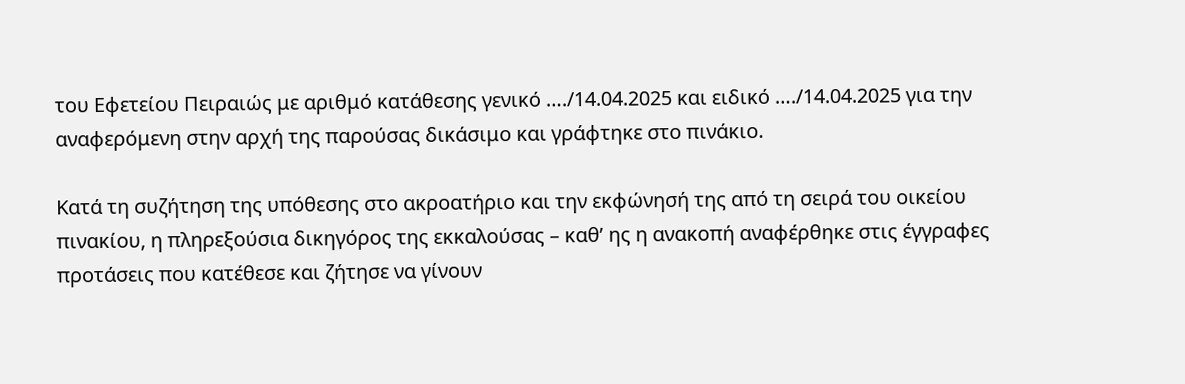του Εφετείου Πειραιώς με αριθμό κατάθεσης γενικό …./14.04.2025 και ειδικό …./14.04.2025 για την αναφερόμενη στην αρχή της παρούσας δικάσιμο και γράφτηκε στο πινάκιο.

Κατά τη συζήτηση της υπόθεσης στο ακροατήριο και την εκφώνησή της από τη σειρά του οικείου πινακίου, η πληρεξούσια δικηγόρος της εκκαλούσας – καθ’ ης η ανακοπή αναφέρθηκε στις έγγραφες προτάσεις που κατέθεσε και ζήτησε να γίνουν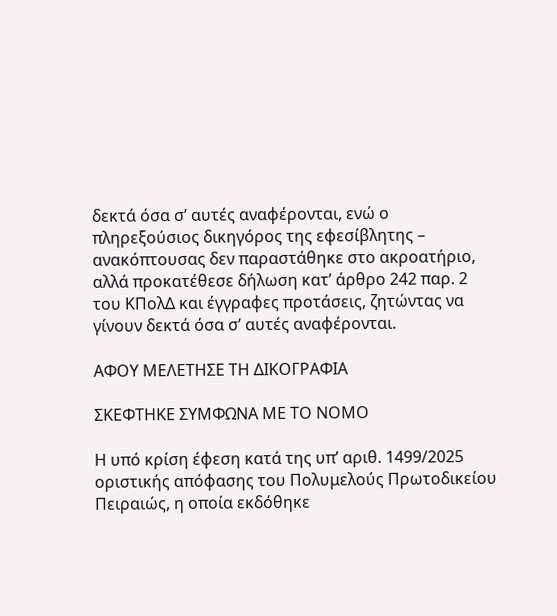δεκτά όσα σ’ αυτές αναφέρονται, ενώ ο πληρεξούσιος δικηγόρος της εφεσίβλητης – ανακόπτουσας δεν παραστάθηκε στο ακροατήριο, αλλά προκατέθεσε δήλωση κατ’ άρθρο 242 παρ. 2 του ΚΠολΔ και έγγραφες προτάσεις, ζητώντας να γίνουν δεκτά όσα σ’ αυτές αναφέρονται.

ΑΦΟΥ ΜΕΛΕΤΗΣΕ ΤΗ ΔΙΚΟΓΡΑΦΙΑ

ΣΚΕΦΤΗΚΕ ΣΥΜΦΩΝΑ ΜΕ ΤΟ ΝΟΜΟ

Η υπό κρίση έφεση κατά της υπ’ αριθ. 1499/2025 οριστικής απόφασης του Πολυμελούς Πρωτοδικείου Πειραιώς, η οποία εκδόθηκε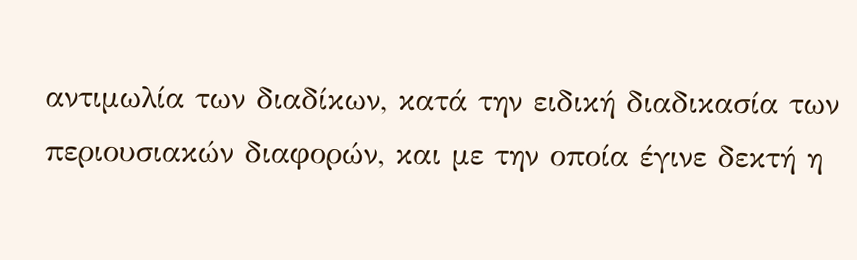αντιμωλία των διαδίκων, κατά την ειδική διαδικασία των περιουσιακών διαφορών, και με την οποία έγινε δεκτή η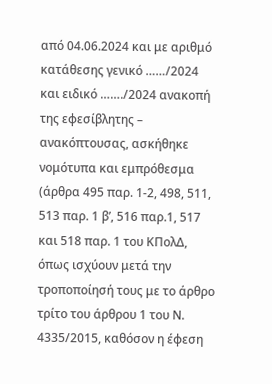από 04.06.2024 και με αριθμό κατάθεσης γενικό ……/2024 και ειδικό ……./2024 ανακοπή της εφεσίβλητης – ανακόπτουσας, ασκήθηκε νομότυπα και εμπρόθεσμα (άρθρα 495 παρ. 1-2, 498, 511, 513 παρ. 1 β’, 516 παρ.1, 517 και 518 παρ. 1 του ΚΠολΔ, όπως ισχύουν μετά την τροποποίησή τους με το άρθρο τρίτο του άρθρου 1 του Ν. 4335/2015, καθόσον η έφεση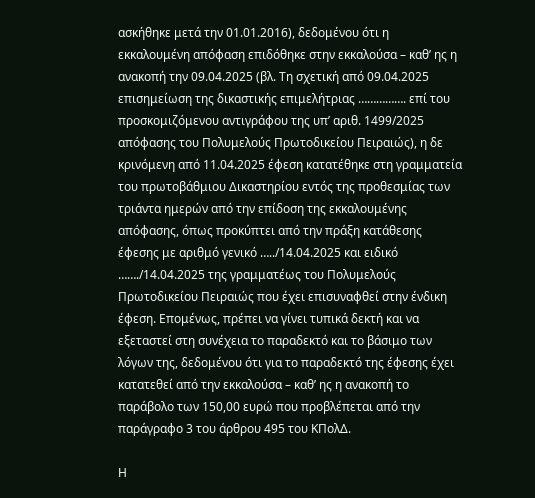ασκήθηκε μετά την 01.01.2016), δεδομένου ότι η εκκαλουμένη απόφαση επιδόθηκε στην εκκαλούσα – καθ’ ης η ανακοπή την 09.04.2025 (βλ. Τη σχετική από 09.04.2025 επισημείωση της δικαστικής επιμελήτριας ……………. επί του προσκομιζόμενου αντιγράφου της υπ’ αριθ. 1499/2025 απόφασης του Πολυμελούς Πρωτοδικείου Πειραιώς), η δε κρινόμενη από 11.04.2025 έφεση κατατέθηκε στη γραμματεία του πρωτοβάθμιου Δικαστηρίου εντός της προθεσμίας των τριάντα ημερών από την επίδοση της εκκαλουμένης απόφασης, όπως προκύπτει από την πράξη κατάθεσης έφεσης με αριθμό γενικό …../14.04.2025 και ειδικό ……./14.04.2025 της γραμματέως του Πολυμελούς Πρωτοδικείου Πειραιώς που έχει επισυναφθεί στην ένδικη έφεση. Επομένως, πρέπει να γίνει τυπικά δεκτή και να εξεταστεί στη συνέχεια το παραδεκτό και το βάσιμο των λόγων της, δεδομένου ότι για το παραδεκτό της έφεσης έχει κατατεθεί από την εκκαλούσα – καθ’ ης η ανακοπή το παράβολο των 150,00 ευρώ που προβλέπεται από την παράγραφο 3 του άρθρου 495 του ΚΠολΔ.

Η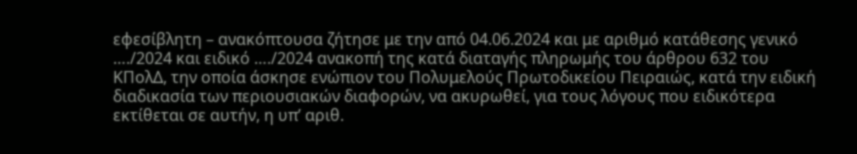εφεσίβλητη – ανακόπτουσα ζήτησε με την από 04.06.2024 και με αριθμό κατάθεσης γενικό …./2024 και ειδικό …./2024 ανακοπή της κατά διαταγής πληρωμής του άρθρου 632 του ΚΠολΔ, την οποία άσκησε ενώπιον του Πολυμελούς Πρωτοδικείου Πειραιώς, κατά την ειδική διαδικασία των περιουσιακών διαφορών, να ακυρωθεί, για τους λόγους που ειδικότερα εκτίθεται σε αυτήν, η υπ’ αριθ.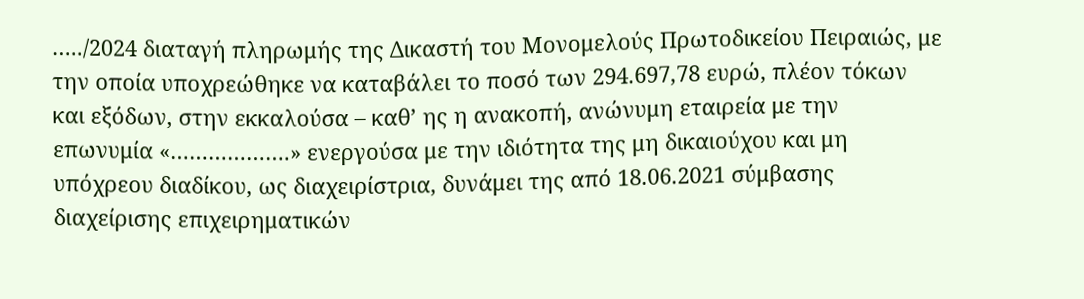…../2024 διαταγή πληρωμής της Δικαστή του Μονομελούς Πρωτοδικείου Πειραιώς, με την οποία υποχρεώθηκε να καταβάλει το ποσό των 294.697,78 ευρώ, πλέον τόκων και εξόδων, στην εκκαλούσα – καθ’ ης η ανακοπή, ανώνυμη εταιρεία με την επωνυμία «……………….» ενεργούσα με την ιδιότητα της μη δικαιούχου και μη υπόχρεου διαδίκου, ως διαχειρίστρια, δυνάμει της από 18.06.2021 σύμβασης διαχείρισης επιχειρηματικών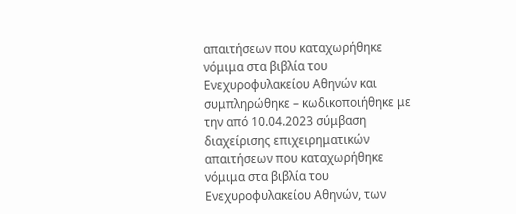απαιτήσεων που καταχωρήθηκε νόμιμα στα βιβλία του Ενεχυροφυλακείου Αθηνών και συμπληρώθηκε – κωδικοποιήθηκε με την από 10.04.2023 σύμβαση διαχείρισης επιχειρηματικών απαιτήσεων που καταχωρήθηκε νόμιμα στα βιβλία του Ενεχυροφυλακείου Αθηνών, των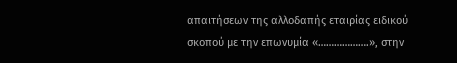απαιτήσεων της αλλοδαπής εταιρίας ειδικού σκοπού με την επωνυμία «……………….», στην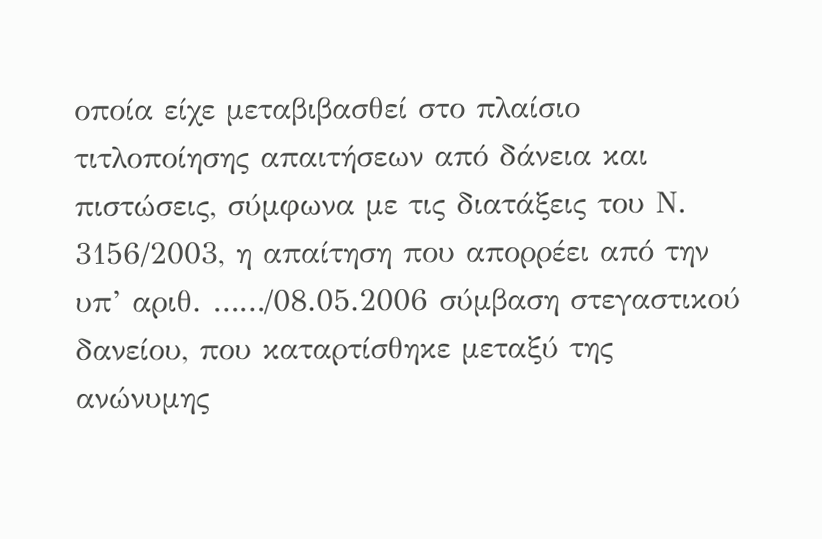οποία είχε μεταβιβασθεί στο πλαίσιο τιτλοποίησης απαιτήσεων από δάνεια και πιστώσεις, σύμφωνα με τις διατάξεις του Ν. 3156/2003, η απαίτηση που απορρέει από την υπ’ αριθ. ……/08.05.2006 σύμβαση στεγαστικού δανείου, που καταρτίσθηκε μεταξύ της ανώνυμης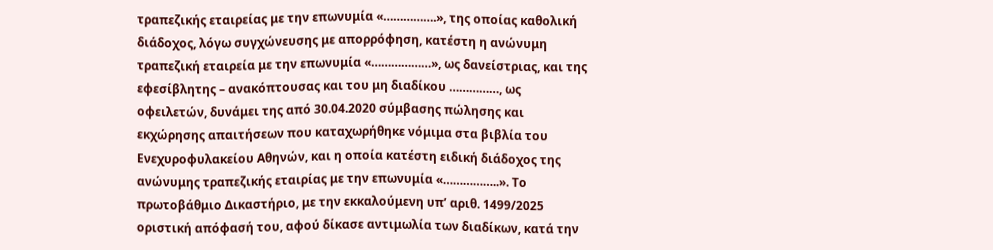τραπεζικής εταιρείας με την επωνυμία «…………….», της οποίας καθολική διάδοχος, λόγω συγχώνευσης με απορρόφηση, κατέστη η ανώνυμη τραπεζική εταιρεία με την επωνυμία «………………», ως δανείστριας, και της εφεσίβλητης – ανακόπτουσας και του μη διαδίκου ……………, ως οφειλετών, δυνάμει της από 30.04.2020 σύμβασης πώλησης και εκχώρησης απαιτήσεων που καταχωρήθηκε νόμιμα στα βιβλία του Ενεχυροφυλακείου Αθηνών, και η οποία κατέστη ειδική διάδοχος της ανώνυμης τραπεζικής εταιρίας με την επωνυμία «……………..». Το πρωτοβάθμιο Δικαστήριο, με την εκκαλούμενη υπ’ αριθ. 1499/2025 οριστική απόφασή του, αφού δίκασε αντιμωλία των διαδίκων, κατά την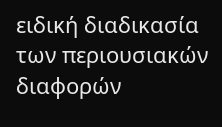ειδική διαδικασία των περιουσιακών διαφορών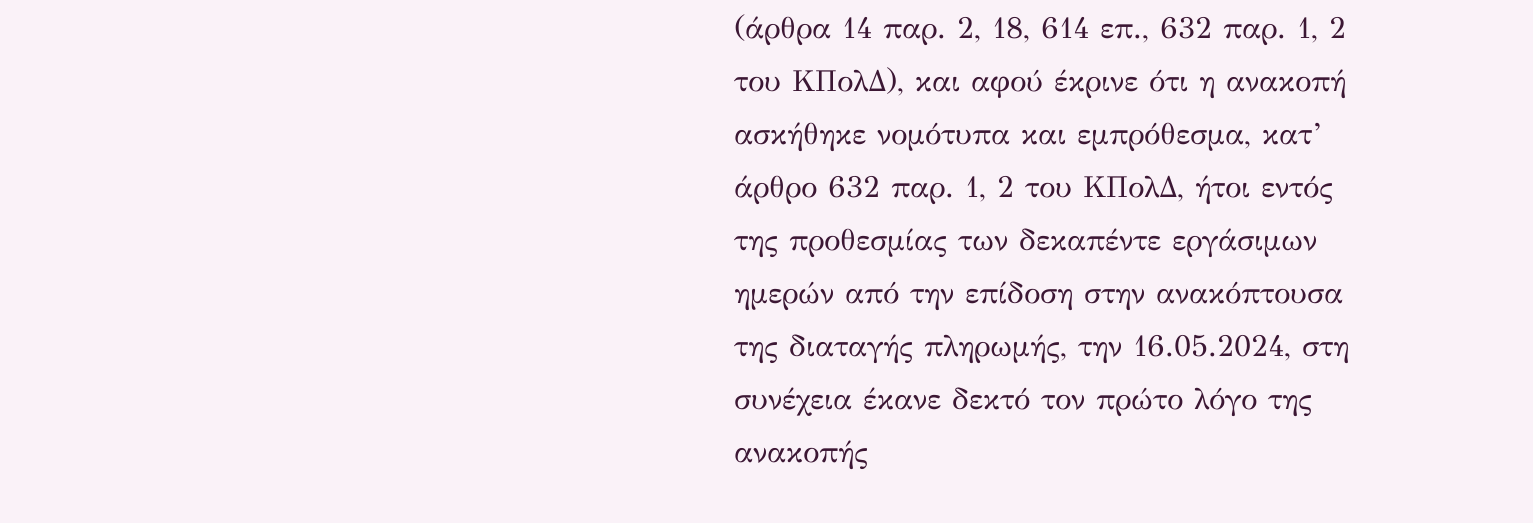(άρθρα 14 παρ. 2, 18, 614 επ., 632 παρ. 1, 2 του ΚΠολΔ), και αφού έκρινε ότι η ανακοπή ασκήθηκε νομότυπα και εμπρόθεσμα, κατ’ άρθρο 632 παρ. 1, 2 του ΚΠολΔ, ήτοι εντός της προθεσμίας των δεκαπέντε εργάσιμων ημερών από την επίδοση στην ανακόπτουσα της διαταγής πληρωμής, την 16.05.2024, στη συνέχεια έκανε δεκτό τον πρώτο λόγο της ανακοπής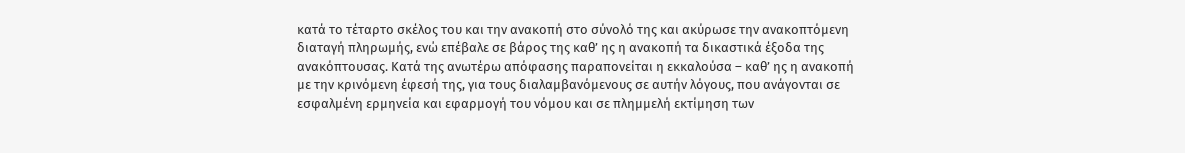κατά το τέταρτο σκέλος του και την ανακοπή στο σύνολό της και ακύρωσε την ανακοπτόμενη διαταγή πληρωμής, ενώ επέβαλε σε βάρος της καθ’ ης η ανακοπή τα δικαστικά έξοδα της ανακόπτουσας. Κατά της ανωτέρω απόφασης παραπονείται η εκκαλούσα – καθ’ ης η ανακοπή με την κρινόμενη έφεσή της, για τους διαλαμβανόμενους σε αυτήν λόγους, που ανάγονται σε εσφαλμένη ερμηνεία και εφαρμογή του νόμου και σε πλημμελή εκτίμηση των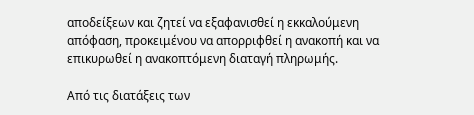αποδείξεων και ζητεί να εξαφανισθεί η εκκαλούμενη απόφαση, προκειμένου να απορριφθεί η ανακοπή και να επικυρωθεί η ανακοπτόμενη διαταγή πληρωμής.

Από τις διατάξεις των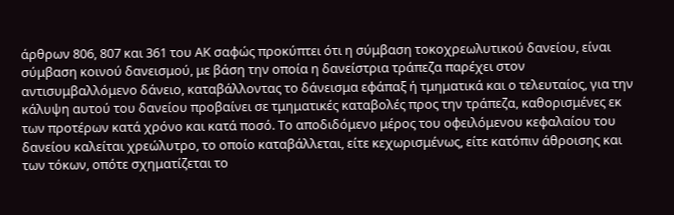άρθρων 806, 807 και 361 του ΑΚ σαφώς προκύπτει ότι η σύμβαση τοκοχρεωλυτικού δανείου, είναι σύμβαση κοινού δανεισμού, με βάση την οποία η δανείστρια τράπεζα παρέχει στον αντισυμβαλλόμενο δάνειο, καταβάλλοντας το δάνεισμα εφάπαξ ή τμηματικά και ο τελευταίος, για την κάλυψη αυτού του δανείου προβαίνει σε τμηματικές καταβολές προς την τράπεζα, καθορισμένες εκ των προτέρων κατά χρόνο και κατά ποσό. Το αποδιδόμενο μέρος του οφειλόμενου κεφαλαίου του δανείου καλείται χρεώλυτρο, το οποίο καταβάλλεται, είτε κεχωρισμένως, είτε κατόπιν άθροισης και των τόκων, οπότε σχηματίζεται το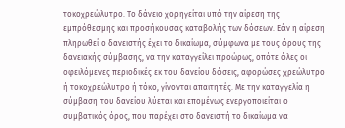τοκοχρεώλυτρο. Το δάνειο χορηγείται υπό την αίρεση της εμπρόθεσμης και προσήκουσας καταβολής των δόσεων. Εάν η αίρεση πληρωθεί ο δανειστής έχει το δικαίωμα, σύμφωνα με τους όρους της δανειακής σύμβασης, να την καταγγείλει προώρως, οπότε όλες οι οφειλόμενες περιοδικές εκ του δανείου δόσεις, αφορώσες χρεώλυτρο ή τοκοχρεώλυτρο ή τόκο, γίνονται απαιτητές. Με την καταγγελία η σύμβαση του δανείου λύεται και επομένως ενεργοποιείται ο συμβατικός όρος, που παρέχει στο δανειστή το δικαίωμα να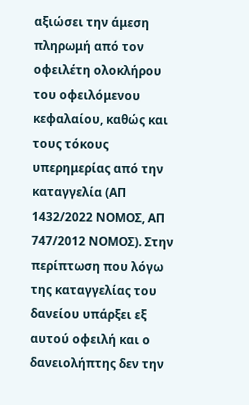αξιώσει την άμεση πληρωμή από τον οφειλέτη ολοκλήρου του οφειλόμενου κεφαλαίου, καθώς και τους τόκους υπερημερίας από την καταγγελία (ΑΠ 1432/2022 ΝΟΜΟΣ, ΑΠ 747/2012 ΝΟΜΟΣ). Στην περίπτωση που λόγω της καταγγελίας του δανείου υπάρξει εξ αυτού οφειλή και ο δανειολήπτης δεν την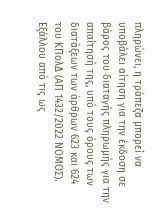πληρώνει, η τράπεζα μπορεί να υποβάλει αίτηση για την έκδοση σε βάρος του διαταγής πληρωμής για την απαίτησή της, υπό τους όρους των διατάξεων των άρθρων 623 και 624 του ΚΠολΔ (ΑΠ 1432/2022 ΝΟΜΟΣ). Εξάλλου από τις ως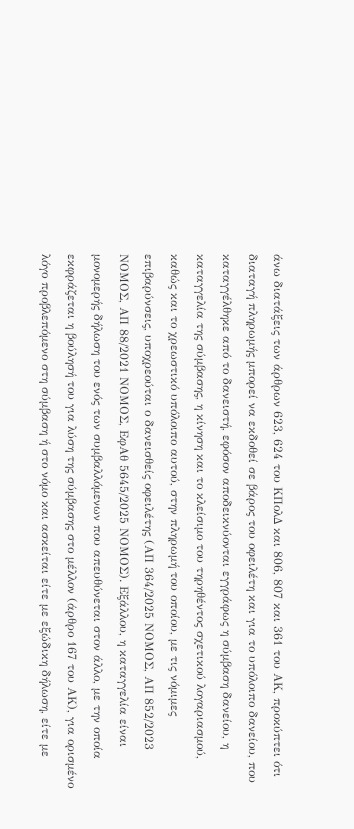άνω διατάξεις των άρθρων 623, 624 του ΚΠολΔ και 806, 807 και 361 του ΑΚ, προκύπτει ότι διαταγή πληρωμής μπορεί να εκδοθεί σε βάρος του οφειλέτη και για το υπόλοιπο δανείου, που καταγγέλθηκε από το δανειστή, εφόσον αποδεικνύονται εγγράφως η σύμβαση δανείου, η καταγγελία της σύμβασης, η κίνηση και το κλείσιμο του τηρηθέντος σχετικού λογαριασμού, καθώς και το χρεωστικό υπόλοιπο αυτού, στην πληρωμή του οποίου, με τις νόμιμες επιβαρύνσεις, υποχρεούται ο δανεισθείς οφειλέτης (ΑΠ 364/2025 ΝΟΜΟΣ, ΑΠ 852/2023 ΝΟΜΟΣ, ΑΠ 88/2021 ΝΟΜΟΣ, ΕφΑθ 5645/2025 ΝΟΜΟΣ). Εξάλλου, η καταγγελία είναι μονομερής δήλωση του ενός των συμβαλλόμενων που απευθύνεται στον άλλο, με την οποία εκφράζεται η βούλησή του για λύση της σύμβασης στο μέλλον (άρθρο 167 του ΑΚ), για ορισμένο λόγο προβλεπόμενο στη σύμβαση ή στο νόμο και ασκείται είτε με εξώδικη δήλωση, είτε με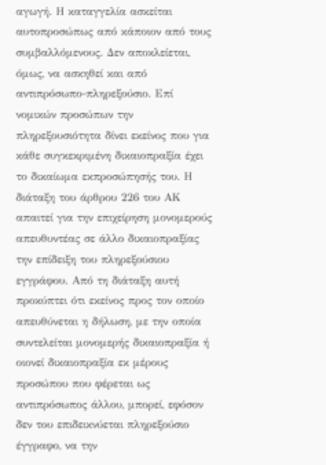αγωγή. Η καταγγελία ασκείται αυτοπροσώπως από κάποιον από τους συμβαλλόμενους. Δεν αποκλείεται, όμως, να ασκηθεί και από αντιπρόσωπο-πληρεξούσιο. Επί νομικών προσώπων την πληρεξουσιότητα δίνει εκείνος που για κάθε συγκεκριμένη δικαιοπραξία έχει το δικαίωμα εκπροσώπησής του. Η διάταξη του άρθρου 226 του ΑΚ απαιτεί για την επιχείρηση μονομερούς απευθυντέας σε άλλο δικαιοπραξίας την επίδειξη του πληρεξούσιου εγγράφου. Από τη διάταξη αυτή προκύπτει ότι εκείνος προς τον οποίο απευθύνεται η δήλωση, με την οποία συντελείται μονομερής δικαιοπραξία ή οιονεί δικαιοπραξία εκ μέρους προσώπου που φέρεται ως αντιπρόσωπος άλλου, μπορεί, εφόσον δεν του επιδεικνύεται πληρεξούσιο έγγραφο, να την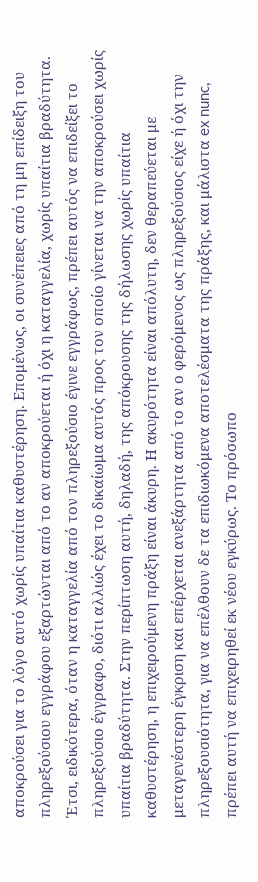αποκρούσει για το λόγο αυτό χωρίς υπαίτια καθυστέρηση. Επομένως, οι συνέπειες από τη μη επίδειξη του πληρεξούσιου εγγράφου εξαρτώνται από το αν αποκρούεται ή όχι η καταγγελία, χωρίς υπαίτια βραδύτητα. Έτσι, ειδικότερα, όταν η καταγγελία από τον πληρεξούσιο έγινε εγγράφως, πρέπει αυτός να επιδείξει το πληρεξούσιο έγγραφο, διότι αλλιώς έχει το δικαίωμα αυτός προς τον οποίο γίνεται να την αποκρούσει χωρίς υπαίτια βραδύτητα. Στην περίπτωση αυτή, δηλαδή, της απόκρουσης της δήλωσης χωρίς υπαίτια καθυστέρηση, η επιχειρούμενη πράξη είναι άκυρη. Η ακυρότητα είναι απόλυτη, δεν θεραπεύεται με μεταγενέστερη έγκριση και επέρχεται ανεξάρτητα από το αν ο φερόμενος ως πληρεξούσιος είχε ή όχι την πληρεξουσιότητα, για να επέλθουν δε τα επιδιωκόμενα αποτελέσματα της πράξης, και μάλιστα ex nunc, πρέπει αυτή να επιχειρηθεί εκ νέου εγκύρως. Το πρόσωπο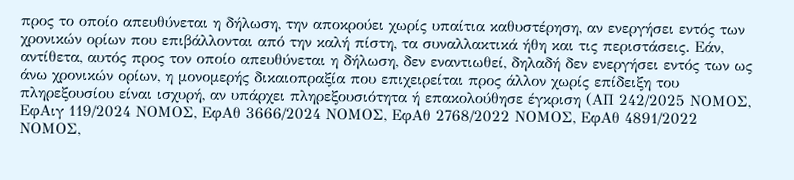προς το οποίο απευθύνεται η δήλωση, την αποκρούει χωρίς υπαίτια καθυστέρηση, αν ενεργήσει εντός των χρονικών ορίων που επιβάλλονται από την καλή πίστη, τα συναλλακτικά ήθη και τις περιστάσεις. Εάν, αντίθετα, αυτός προς τον οποίο απευθύνεται η δήλωση, δεν εναντιωθεί, δηλαδή δεν ενεργήσει εντός των ως άνω χρονικών ορίων, η μονομερής δικαιοπραξία που επιχειρείται προς άλλον χωρίς επίδειξη του πληρεξουσίου είναι ισχυρή, αν υπάρχει πληρεξουσιότητα ή επακολούθησε έγκριση (ΑΠ 242/2025 ΝΟΜΟΣ, ΕφΑιγ 119/2024 ΝΟΜΟΣ, ΕφΑθ 3666/2024 ΝΟΜΟΣ, ΕφΑθ 2768/2022 ΝΟΜΟΣ, ΕφΑθ 4891/2022 ΝΟΜΟΣ,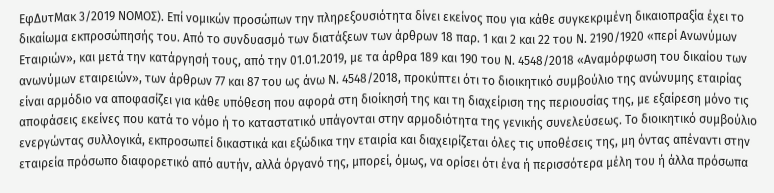ΕφΔυτΜακ 3/2019 ΝΟΜΟΣ). Επί νομικών προσώπων την πληρεξουσιότητα δίνει εκείνος που για κάθε συγκεκριμένη δικαιοπραξία έχει το δικαίωμα εκπροσώπησής του. Από το συνδυασμό των διατάξεων των άρθρων 18 παρ. 1 και 2 και 22 του Ν. 2190/1920 «περί Ανωνύμων Εταιριών», και μετά την κατάργησή τους, από την 01.01.2019, με τα άρθρα 189 και 190 του Ν. 4548/2018 «Αναμόρφωση του δικαίου των ανωνύμων εταιρειών», των άρθρων 77 και 87 του ως άνω Ν. 4548/2018, προκύπτει ότι το διοικητικό συμβούλιο της ανώνυμης εταιρίας είναι αρμόδιο να αποφασίζει για κάθε υπόθεση που αφορά στη διοίκησή της και τη διαχείριση της περιουσίας της, με εξαίρεση μόνο τις αποφάσεις εκείνες που κατά το νόμο ή το καταστατικό υπάγονται στην αρμοδιότητα της γενικής συνελεύσεως. Το διοικητικό συμβούλιο ενεργώντας συλλογικά, εκπροσωπεί δικαστικά και εξώδικα την εταιρία και διαχειρίζεται όλες τις υποθέσεις της, μη όντας απέναντι στην εταιρεία πρόσωπο διαφορετικό από αυτήν, αλλά όργανό της, μπορεί, όμως, να ορίσει ότι ένα ή περισσότερα μέλη του ή άλλα πρόσωπα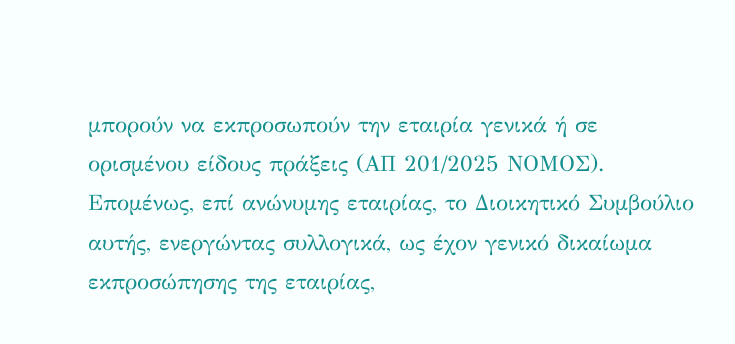μπορούν να εκπροσωπούν την εταιρία γενικά ή σε ορισμένου είδους πράξεις (ΑΠ 201/2025 ΝΟΜΟΣ). Επομένως, επί ανώνυμης εταιρίας, το Διοικητικό Συμβούλιο αυτής, ενεργώντας συλλογικά, ως έχον γενικό δικαίωμα εκπροσώπησης της εταιρίας,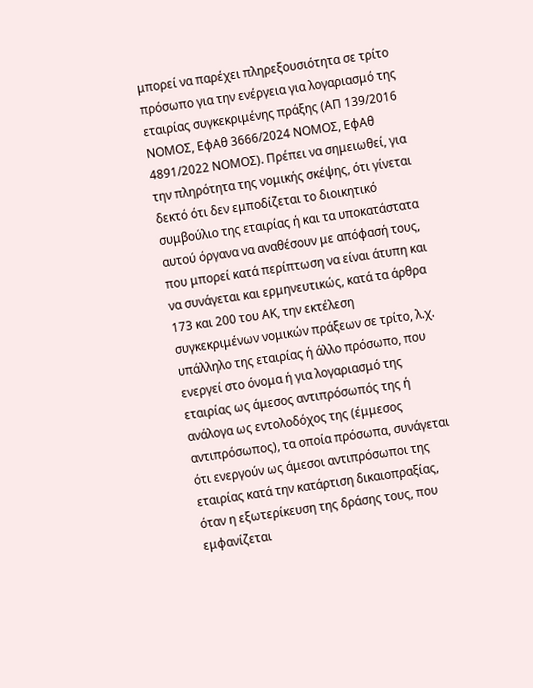μπορεί να παρέχει πληρεξουσιότητα σε τρίτο πρόσωπο για την ενέργεια για λογαριασμό της εταιρίας συγκεκριμένης πράξης (ΑΠ 139/2016 ΝΟΜΟΣ, ΕφΑθ 3666/2024 ΝΟΜΟΣ, ΕφΑθ 4891/2022 ΝΟΜΟΣ). Πρέπει να σημειωθεί, για την πληρότητα της νομικής σκέψης, ότι γίνεται δεκτό ότι δεν εμποδίζεται το διοικητικό συμβούλιο της εταιρίας ή και τα υποκατάστατα αυτού όργανα να αναθέσουν με απόφασή τους, που μπορεί κατά περίπτωση να είναι άτυπη και να συνάγεται και ερμηνευτικώς, κατά τα άρθρα 173 και 200 του ΑΚ, την εκτέλεση συγκεκριμένων νομικών πράξεων σε τρίτο, λ.χ. υπάλληλο της εταιρίας ή άλλο πρόσωπο, που ενεργεί στο όνομα ή για λογαριασμό της εταιρίας ως άμεσος αντιπρόσωπός της ή ανάλογα ως εντολοδόχος της (έμμεσος αντιπρόσωπος), τα οποία πρόσωπα, συνάγεται ότι ενεργούν ως άμεσοι αντιπρόσωποι της εταιρίας κατά την κατάρτιση δικαιοπραξίας, όταν η εξωτερίκευση της δράσης τους, που εμφανίζεται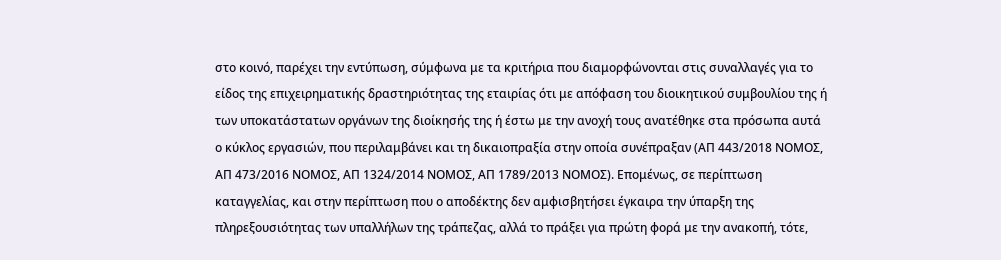στο κοινό, παρέχει την εντύπωση, σύμφωνα με τα κριτήρια που διαμορφώνονται στις συναλλαγές για το είδος της επιχειρηματικής δραστηριότητας της εταιρίας ότι με απόφαση του διοικητικού συμβουλίου της ή των υποκατάστατων οργάνων της διοίκησής της ή έστω με την ανοχή τους ανατέθηκε στα πρόσωπα αυτά ο κύκλος εργασιών, που περιλαμβάνει και τη δικαιοπραξία στην οποία συνέπραξαν (ΑΠ 443/2018 ΝΟΜΟΣ, ΑΠ 473/2016 ΝΟΜΟΣ, ΑΠ 1324/2014 ΝΟΜΟΣ, ΑΠ 1789/2013 ΝΟΜΟΣ). Επομένως, σε περίπτωση καταγγελίας, και στην περίπτωση που ο αποδέκτης δεν αμφισβητήσει έγκαιρα την ύπαρξη της πληρεξουσιότητας των υπαλλήλων της τράπεζας, αλλά το πράξει για πρώτη φορά με την ανακοπή, τότε,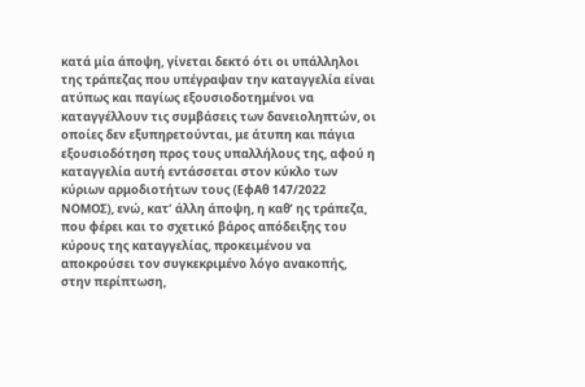κατά μία άποψη, γίνεται δεκτό ότι οι υπάλληλοι της τράπεζας που υπέγραψαν την καταγγελία είναι ατύπως και παγίως εξουσιοδοτημένοι να καταγγέλλουν τις συμβάσεις των δανειοληπτών, οι οποίες δεν εξυπηρετούνται, με άτυπη και πάγια εξουσιοδότηση προς τους υπαλλήλους της, αφού η καταγγελία αυτή εντάσσεται στον κύκλο των κύριων αρμοδιοτήτων τους (ΕφΑθ 147/2022 ΝΟΜΟΣ), ενώ, κατ’ άλλη άποψη, η καθ’ ης τράπεζα, που φέρει και το σχετικό βάρος απόδειξης του κύρους της καταγγελίας, προκειμένου να αποκρούσει τον συγκεκριμένο λόγο ανακοπής, στην περίπτωση,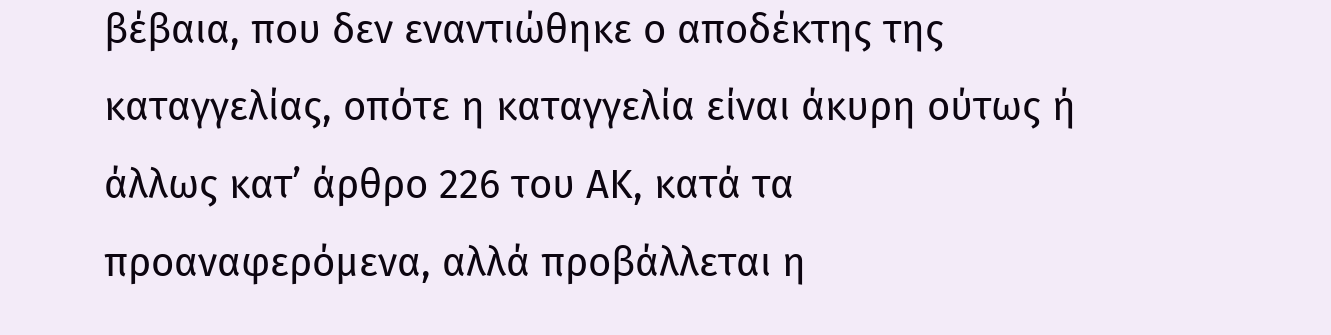βέβαια, που δεν εναντιώθηκε ο αποδέκτης της καταγγελίας, οπότε η καταγγελία είναι άκυρη ούτως ή άλλως κατ’ άρθρο 226 του ΑΚ, κατά τα προαναφερόμενα, αλλά προβάλλεται η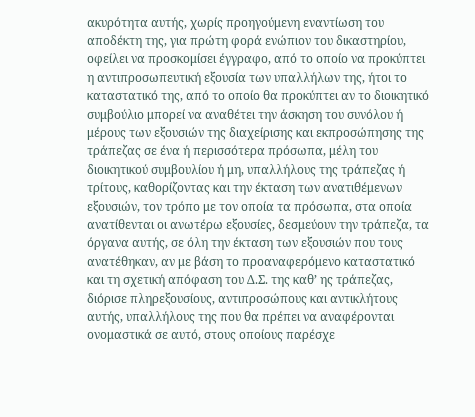ακυρότητα αυτής, χωρίς προηγούμενη εναντίωση του αποδέκτη της, για πρώτη φορά ενώπιον του δικαστηρίου, οφείλει να προσκομίσει έγγραφο, από το οποίο να προκύπτει η αντιπροσωπευτική εξουσία των υπαλλήλων της, ήτοι το καταστατικό της, από το οποίο θα προκύπτει αν το διοικητικό συμβούλιο μπορεί να αναθέτει την άσκηση του συνόλου ή μέρους των εξουσιών της διαχείρισης και εκπροσώπησης της τράπεζας σε ένα ή περισσότερα πρόσωπα, μέλη του διοικητικού συμβουλίου ή μη, υπαλλήλους της τράπεζας ή τρίτους, καθορίζοντας και την έκταση των ανατιθέμενων εξουσιών, τον τρόπο με τον οποία τα πρόσωπα, στα οποία ανατίθενται οι ανωτέρω εξουσίες, δεσμεύουν την τράπεζα, τα όργανα αυτής, σε όλη την έκταση των εξουσιών που τους ανατέθηκαν, αν με βάση το προαναφερόμενο καταστατικό και τη σχετική απόφαση του Δ.Σ. της καθ’ ης τράπεζας, διόρισε πληρεξουσίους, αντιπροσώπους και αντικλήτους αυτής, υπαλλήλους της που θα πρέπει να αναφέρονται ονομαστικά σε αυτό, στους οποίους παρέσχε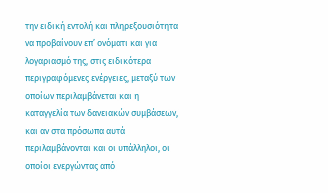την ειδική εντολή και πληρεξουσιότητα να προβαίνουν επ’ ονόματι και για λογαριασμό της, στις ειδικότερα περιγραφόμενες ενέργειες, μεταξύ των οποίων περιλαμβάνεται και η καταγγελία των δανειακών συμβάσεων, και αν στα πρόσωπα αυτά περιλαμβάνονται και οι υπάλληλοι, οι οποίοι ενεργώντας από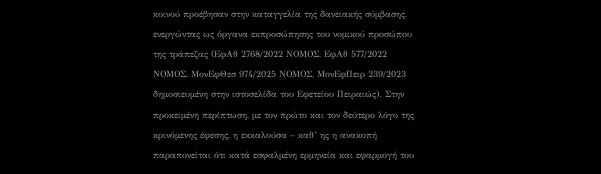κοινού προέβησαν στην καταγγελία της δανειακής σύμβασης, ενεργώντας ως όργανα εκπροσώπησης του νομικού προσώπου της τράπεζας (ΕφΑθ 2768/2022 ΝΟΜΟΣ, ΕφΑθ 577/2022 ΝΟΜΟΣ, ΜονΕφΘεσ 974/2025 ΝΟΜΟΣ, ΜονΕφΠειρ 239/2023 δημοσιευμένη στην ιστοσελίδα του Εφετείου Πειραιώς). Στην προκειμένη περίπτωση, με τον πρώτο και τον δεύτερο λόγο της κρινόμενης έφεσης, η εκκαλούσα – καθ’ ης η ανακοπή παραπονείται ότι κατά εσφαλμένη ερμηνεία και εφαρμογή του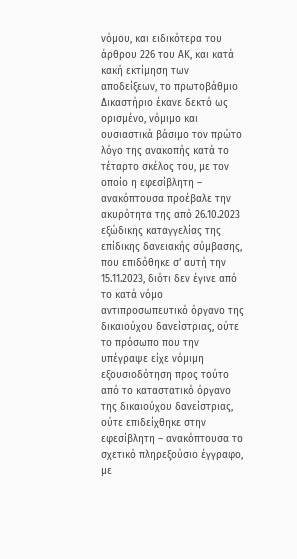νόμου, και ειδικότερα του άρθρου 226 του ΑΚ, και κατά κακή εκτίμηση των αποδείξεων, το πρωτοβάθμιο Δικαστήριο έκανε δεκτό ως ορισμένο, νόμιμο και ουσιαστικά βάσιμο τον πρώτο λόγο της ανακοπής κατά το τέταρτο σκέλος του, με τον οποίο η εφεσίβλητη – ανακόπτουσα προέβαλε την ακυρότητα της από 26.10.2023 εξώδικης καταγγελίας της επίδικης δανειακής σύμβασης, που επιδόθηκε σ’ αυτή την 15.11.2023, διότι δεν έγινε από το κατά νόμο αντιπροσωπευτικό όργανο της δικαιούχου δανείστριας, ούτε το πρόσωπο που την υπέγραψε είχε νόμιμη εξουσιοδότηση προς τούτο από το καταστατικό όργανο της δικαιούχου δανείστριας, ούτε επιδείχθηκε στην εφεσίβλητη – ανακόπτουσα το σχετικό πληρεξούσιο έγγραφο, με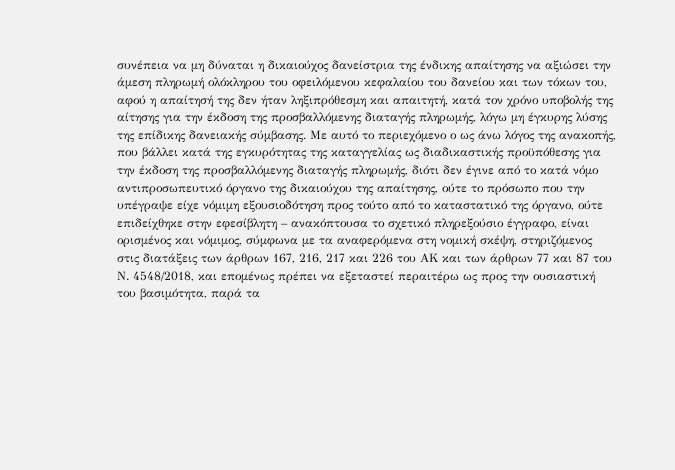συνέπεια να μη δύναται η δικαιούχος δανείστρια της ένδικης απαίτησης να αξιώσει την άμεση πληρωμή ολόκληρου του οφειλόμενου κεφαλαίου του δανείου και των τόκων του, αφού η απαίτησή της δεν ήταν ληξιπρόθεσμη και απαιτητή, κατά τον χρόνο υποβολής της αίτησης για την έκδοση της προσβαλλόμενης διαταγής πληρωμής, λόγω μη έγκυρης λύσης της επίδικης δανειακής σύμβασης. Με αυτό το περιεχόμενο ο ως άνω λόγος της ανακοπής, που βάλλει κατά της εγκυρότητας της καταγγελίας ως διαδικαστικής προϋπόθεσης για την έκδοση της προσβαλλόμενης διαταγής πληρωμής, διότι δεν έγινε από το κατά νόμο αντιπροσωπευτικό όργανο της δικαιούχου της απαίτησης, ούτε το πρόσωπο που την υπέγραψε είχε νόμιμη εξουσιοδότηση προς τούτο από το καταστατικό της όργανο, ούτε επιδείχθηκε στην εφεσίβλητη – ανακόπτουσα το σχετικό πληρεξούσιο έγγραφο, είναι ορισμένος και νόμιμος, σύμφωνα με τα αναφερόμενα στη νομική σκέψη, στηριζόμενος στις διατάξεις των άρθρων 167, 216, 217 και 226 του ΑΚ και των άρθρων 77 και 87 του Ν. 4548/2018, και επομένως πρέπει να εξεταστεί περαιτέρω ως προς την ουσιαστική του βασιμότητα, παρά τα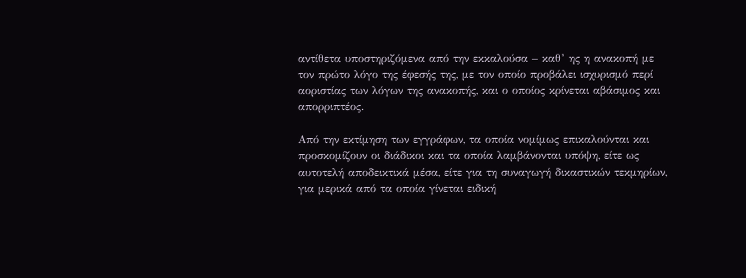αντίθετα υποστηριζόμενα από την εκκαλούσα – καθ’ ης η ανακοπή με τον πρώτο λόγο της έφεσής της, με τον οποίο προβάλει ισχυρισμό περί αοριστίας των λόγων της ανακοπής, και ο οποίος κρίνεται αβάσιμος και απορριπτέος.

Από την εκτίμηση των εγγράφων, τα οποία νομίμως επικαλούνται και προσκομίζουν οι διάδικοι και τα οποία λαμβάνονται υπόψη, είτε ως αυτοτελή αποδεικτικά μέσα, είτε για τη συναγωγή δικαστικών τεκμηρίων, για μερικά από τα οποία γίνεται ειδική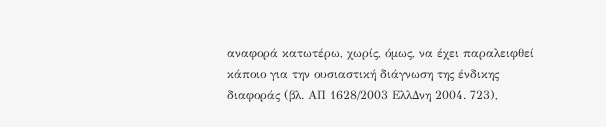αναφορά κατωτέρω, χωρίς, όμως, να έχει παραλειφθεί κάποιο για την ουσιαστική διάγνωση της ένδικης διαφοράς (βλ. ΑΠ 1628/2003 ΕλλΔνη 2004. 723),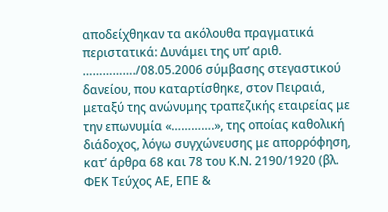αποδείχθηκαν τα ακόλουθα πραγματικά περιστατικά: Δυνάμει της υπ’ αριθ. ……………./08.05.2006 σύμβασης στεγαστικού δανείου, που καταρτίσθηκε, στον Πειραιά, μεταξύ της ανώνυμης τραπεζικής εταιρείας με την επωνυμία «………….», της οποίας καθολική διάδοχος, λόγω συγχώνευσης με απορρόφηση, κατ’ άρθρα 68 και 78 του Κ.Ν. 2190/1920 (βλ. ΦΕΚ Τεύχος ΑΕ, ΕΠΕ &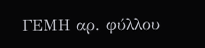ΓΕΜΗ αρ. φύλλου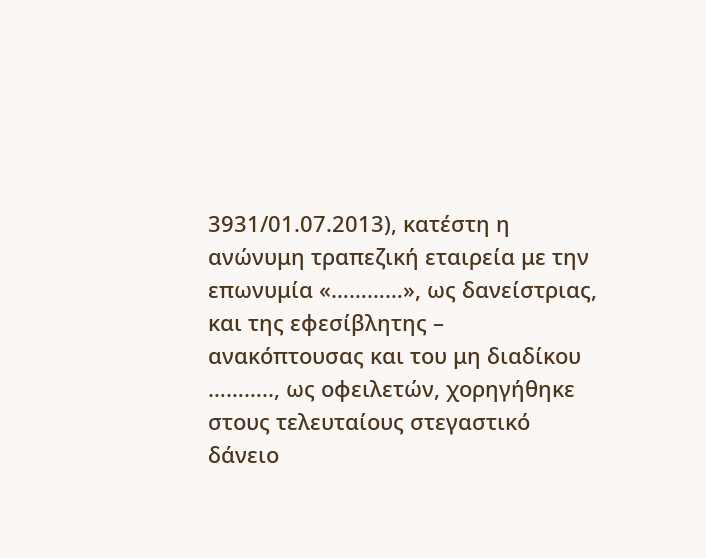3931/01.07.2013), κατέστη η ανώνυμη τραπεζική εταιρεία με την επωνυμία «…………», ως δανείστριας, και της εφεσίβλητης – ανακόπτουσας και του μη διαδίκου ……….., ως οφειλετών, χορηγήθηκε στους τελευταίους στεγαστικό δάνειο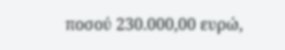ποσού 230.000,00 ευρώ,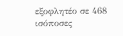εξοφλητέο σε 468 ισόποσες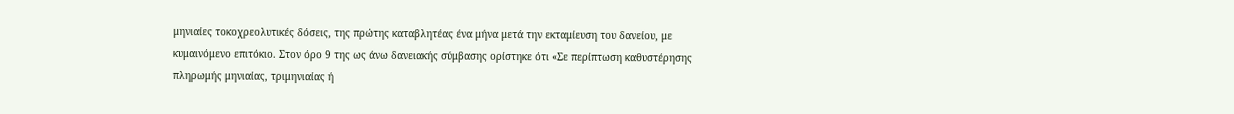μηνιαίες τοκοχρεολυτικές δόσεις, της πρώτης καταβλητέας ένα μήνα μετά την εκταμίευση του δανείου, με κυμαινόμενο επιτόκιο. Στον όρο 9 της ως άνω δανειακής σύμβασης ορίστηκε ότι «Σε περίπτωση καθυστέρησης πληρωμής μηνιαίας, τριμηνιαίας ή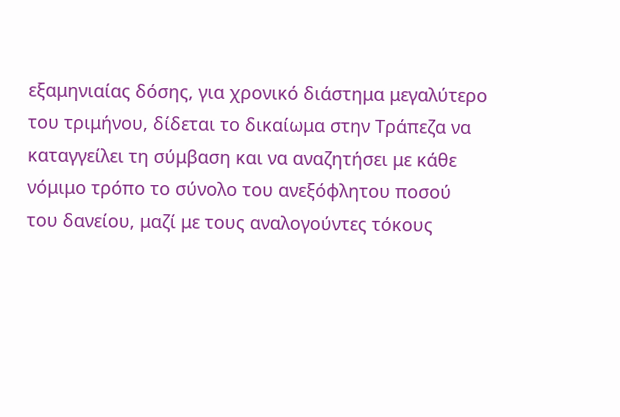εξαμηνιαίας δόσης, για χρονικό διάστημα μεγαλύτερο του τριμήνου, δίδεται το δικαίωμα στην Τράπεζα να καταγγείλει τη σύμβαση και να αναζητήσει με κάθε νόμιμο τρόπο το σύνολο του ανεξόφλητου ποσού του δανείου, μαζί με τους αναλογούντες τόκους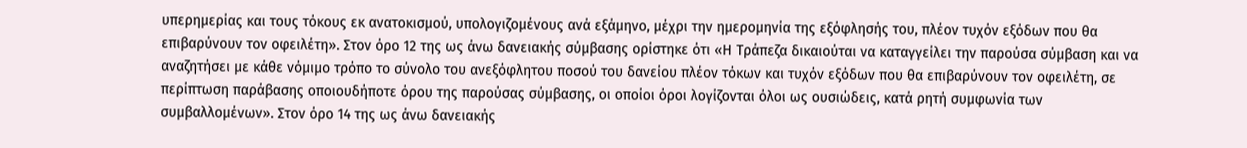υπερημερίας και τους τόκους εκ ανατοκισμού, υπολογιζομένους ανά εξάμηνο, μέχρι την ημερομηνία της εξόφλησής του, πλέον τυχόν εξόδων που θα επιβαρύνουν τον οφειλέτη». Στον όρο 12 της ως άνω δανειακής σύμβασης ορίστηκε ότι «Η Τράπεζα δικαιούται να καταγγείλει την παρούσα σύμβαση και να αναζητήσει με κάθε νόμιμο τρόπο το σύνολο του ανεξόφλητου ποσού του δανείου πλέον τόκων και τυχόν εξόδων που θα επιβαρύνουν τον οφειλέτη, σε περίπτωση παράβασης οποιουδήποτε όρου της παρούσας σύμβασης, οι οποίοι όροι λογίζονται όλοι ως ουσιώδεις, κατά ρητή συμφωνία των συμβαλλομένων». Στον όρο 14 της ως άνω δανειακής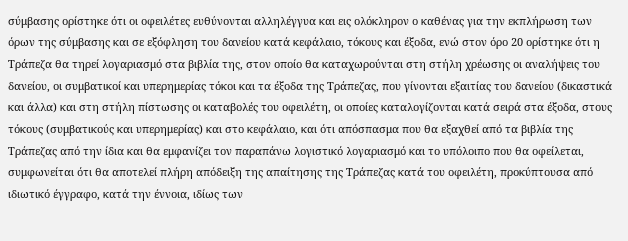σύμβασης ορίστηκε ότι οι οφειλέτες ευθύνονται αλληλέγγυα και εις ολόκληρον ο καθένας για την εκπλήρωση των όρων της σύμβασης και σε εξόφληση του δανείου κατά κεφάλαιο, τόκους και έξοδα, ενώ στον όρο 20 ορίστηκε ότι η Τράπεζα θα τηρεί λογαριασμό στα βιβλία της, στον οποίο θα καταχωρούνται στη στήλη χρέωσης οι αναλήψεις του δανείου, οι συμβατικοί και υπερημερίας τόκοι και τα έξοδα της Τράπεζας, που γίνονται εξαιτίας του δανείου (δικαστικά και άλλα) και στη στήλη πίστωσης οι καταβολές του οφειλέτη, οι οποίες καταλογίζονται κατά σειρά στα έξοδα, στους τόκους (συμβατικούς και υπερημερίας) και στο κεφάλαιο, και ότι απόσπασμα που θα εξαχθεί από τα βιβλία της Τράπεζας από την ίδια και θα εμφανίζει τον παραπάνω λογιστικό λογαριασμό και το υπόλοιπο που θα οφείλεται, συμφωνείται ότι θα αποτελεί πλήρη απόδειξη της απαίτησης της Τράπεζας κατά του οφειλέτη, προκύπτουσα από ιδιωτικό έγγραφο, κατά την έννοια, ιδίως των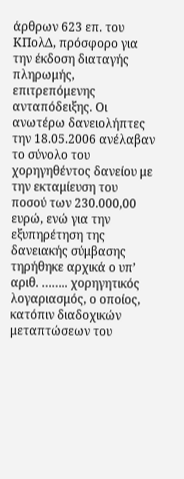άρθρων 623 επ. του ΚΠολΔ, πρόσφορο για την έκδοση διαταγής πληρωμής, επιτρεπόμενης ανταπόδειξης. Οι ανωτέρω δανειολήπτες την 18.05.2006 ανέλαβαν το σύνολο του χορηγηθέντος δανείου με την εκταμίευση του ποσού των 230.000,00 ευρώ, ενώ για την εξυπηρέτηση της δανειακής σύμβασης τηρήθηκε αρχικά ο υπ’ αριθ. …….. χορηγητικός λογαριασμός, ο οποίος, κατόπιν διαδοχικών μεταπτώσεων του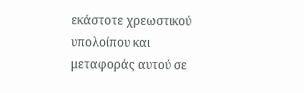εκάστοτε χρεωστικού υπολοίπου και μεταφοράς αυτού σε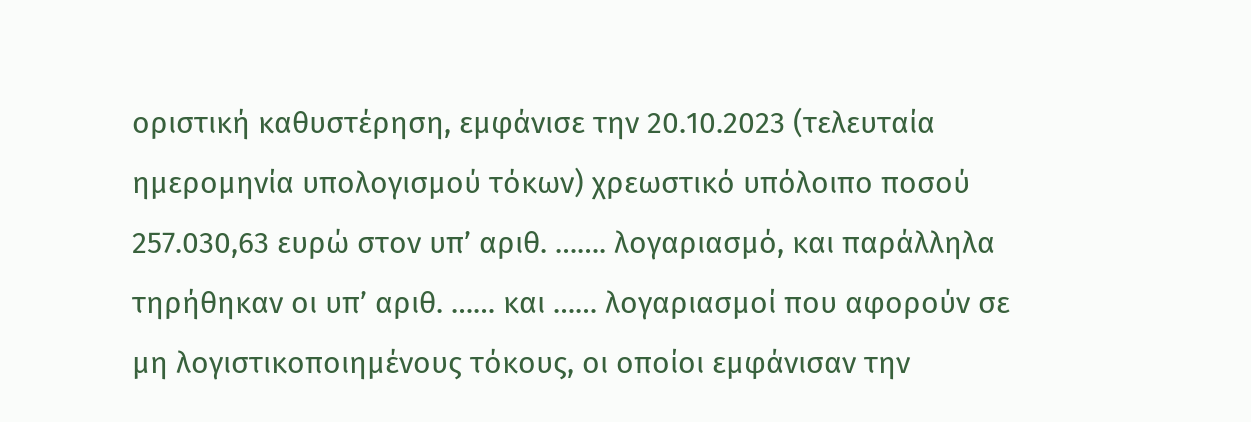οριστική καθυστέρηση, εμφάνισε την 20.10.2023 (τελευταία ημερομηνία υπολογισμού τόκων) χρεωστικό υπόλοιπο ποσού 257.030,63 ευρώ στον υπ’ αριθ. ……. λογαριασμό, και παράλληλα τηρήθηκαν οι υπ’ αριθ. …… και …… λογαριασμοί που αφορούν σε μη λογιστικοποιημένους τόκους, οι οποίοι εμφάνισαν την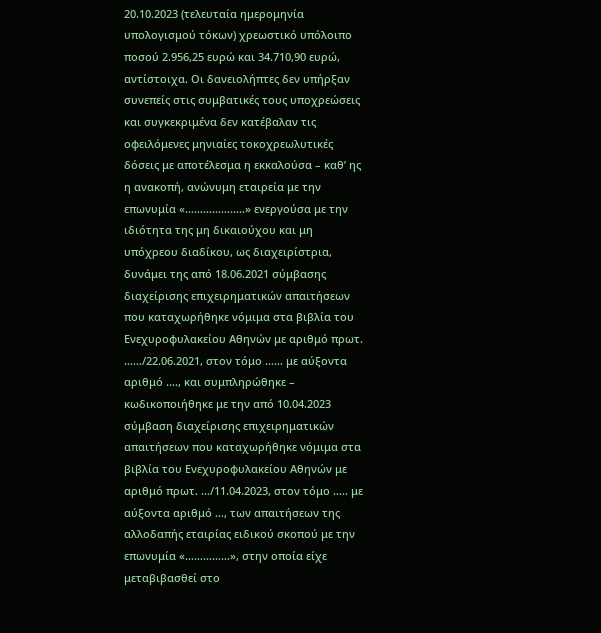20.10.2023 (τελευταία ημερομηνία υπολογισμού τόκων) χρεωστικό υπόλοιπο ποσού 2.956,25 ευρώ και 34.710,90 ευρώ, αντίστοιχα. Οι δανειολήπτες δεν υπήρξαν συνεπείς στις συμβατικές τους υποχρεώσεις και συγκεκριμένα δεν κατέβαλαν τις οφειλόμενες μηνιαίες τοκοχρεωλυτικές δόσεις με αποτέλεσμα η εκκαλούσα – καθ’ ης η ανακοπή, ανώνυμη εταιρεία με την επωνυμία «………………..» ενεργούσα με την ιδιότητα της μη δικαιούχου και μη υπόχρεου διαδίκου, ως διαχειρίστρια, δυνάμει της από 18.06.2021 σύμβασης διαχείρισης επιχειρηματικών απαιτήσεων που καταχωρήθηκε νόμιμα στα βιβλία του Ενεχυροφυλακείου Αθηνών με αριθμό πρωτ. ……/22.06.2021, στον τόμο …… με αύξοντα αριθμό …., και συμπληρώθηκε – κωδικοποιήθηκε με την από 10.04.2023 σύμβαση διαχείρισης επιχειρηματικών απαιτήσεων που καταχωρήθηκε νόμιμα στα βιβλία του Ενεχυροφυλακείου Αθηνών με αριθμό πρωτ. …/11.04.2023, στον τόμο ….. με αύξοντα αριθμό …, των απαιτήσεων της αλλοδαπής εταιρίας ειδικού σκοπού με την επωνυμία «……………», στην οποία είχε μεταβιβασθεί στο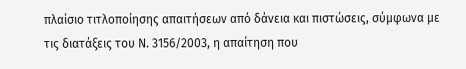πλαίσιο τιτλοποίησης απαιτήσεων από δάνεια και πιστώσεις, σύμφωνα με τις διατάξεις του Ν. 3156/2003, η απαίτηση που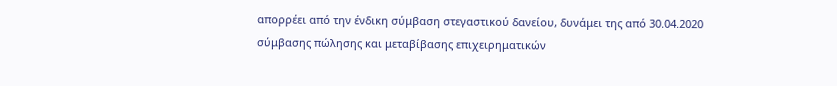απορρέει από την ένδικη σύμβαση στεγαστικού δανείου, δυνάμει της από 30.04.2020 σύμβασης πώλησης και μεταβίβασης επιχειρηματικών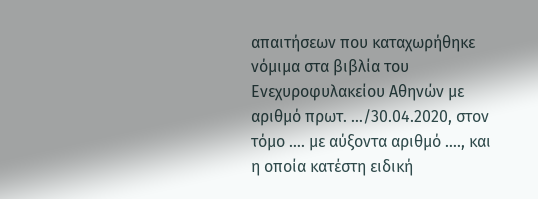απαιτήσεων που καταχωρήθηκε νόμιμα στα βιβλία του Ενεχυροφυλακείου Αθηνών με αριθμό πρωτ. …/30.04.2020, στον τόμο …. με αύξοντα αριθμό …., και η οποία κατέστη ειδική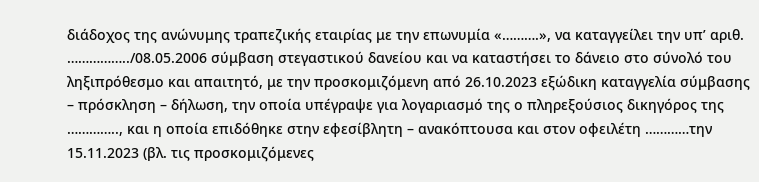διάδοχος της ανώνυμης τραπεζικής εταιρίας με την επωνυμία «……….», να καταγγείλει την υπ’ αριθ. ……………../08.05.2006 σύμβαση στεγαστικού δανείου και να καταστήσει το δάνειο στο σύνολό του ληξιπρόθεσμο και απαιτητό, με την προσκομιζόμενη από 26.10.2023 εξώδικη καταγγελία σύμβασης – πρόσκληση – δήλωση, την οποία υπέγραψε για λογαριασμό της ο πληρεξούσιος δικηγόρος της ………….., και η οποία επιδόθηκε στην εφεσίβλητη – ανακόπτουσα και στον οφειλέτη …………την 15.11.2023 (βλ. τις προσκομιζόμενες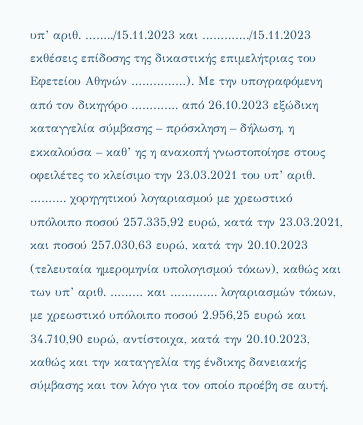υπ’ αριθ. ……../15.11.2023 και …………./15.11.2023 εκθέσεις επίδοσης της δικαστικής επιμελήτριας του Εφετείου Αθηνών ……………). Με την υπογραφόμενη από τον δικηγόρο …………. από 26.10.2023 εξώδικη καταγγελία σύμβασης – πρόσκληση – δήλωση, η εκκαλούσα – καθ’ ης η ανακοπή γνωστοποίησε στους οφειλέτες το κλείσιμο την 23.03.2021 του υπ’ αριθ. ………. χορηγητικού λογαριασμού με χρεωστικό υπόλοιπο ποσού 257.335,92 ευρώ, κατά την 23.03.2021, και ποσού 257.030,63 ευρώ, κατά την 20.10.2023 (τελευταία ημερομηνία υπολογισμού τόκων), καθώς και των υπ’ αριθ. ……… και …………. λογαριασμών τόκων, με χρεωστικό υπόλοιπο ποσού 2.956,25 ευρώ και 34.710,90 ευρώ, αντίστοιχα, κατά την 20.10.2023, καθώς και την καταγγελία της ένδικης δανειακής σύμβασης και τον λόγο για τον οποίο προέβη σε αυτή.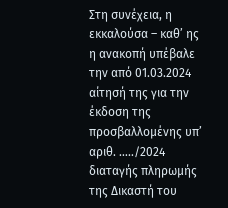Στη συνέχεια, η εκκαλούσα – καθ’ ης η ανακοπή υπέβαλε την από 01.03.2024 αίτησή της για την έκδοση της προσβαλλομένης υπ’ αριθ. …../2024 διαταγής πληρωμής της Δικαστή του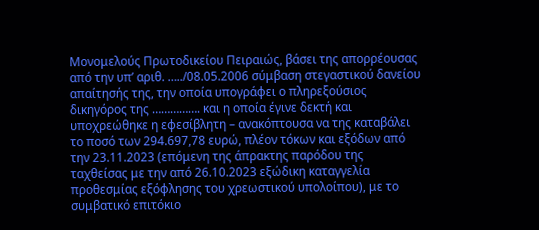Μονομελούς Πρωτοδικείου Πειραιώς, βάσει της απορρέουσας από την υπ’ αριθ. …../08.05.2006 σύμβαση στεγαστικού δανείου απαίτησής της, την οποία υπογράφει ο πληρεξούσιος δικηγόρος της ……………. και η οποία έγινε δεκτή και υποχρεώθηκε η εφεσίβλητη – ανακόπτουσα να της καταβάλει το ποσό των 294.697,78 ευρώ, πλέον τόκων και εξόδων από την 23.11.2023 (επόμενη της άπρακτης παρόδου της ταχθείσας με την από 26.10.2023 εξώδικη καταγγελία προθεσμίας εξόφλησης του χρεωστικού υπολοίπου), με το συμβατικό επιτόκιο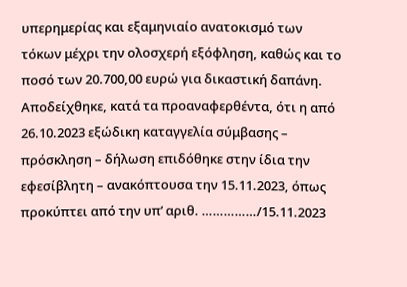υπερημερίας και εξαμηνιαίο ανατοκισμό των τόκων μέχρι την ολοσχερή εξόφληση, καθώς και το ποσό των 20.700,00 ευρώ για δικαστική δαπάνη. Αποδείχθηκε, κατά τα προαναφερθέντα, ότι η από 26.10.2023 εξώδικη καταγγελία σύμβασης – πρόσκληση – δήλωση επιδόθηκε στην ίδια την εφεσίβλητη – ανακόπτουσα την 15.11.2023, όπως προκύπτει από την υπ’ αριθ. ……………/15.11.2023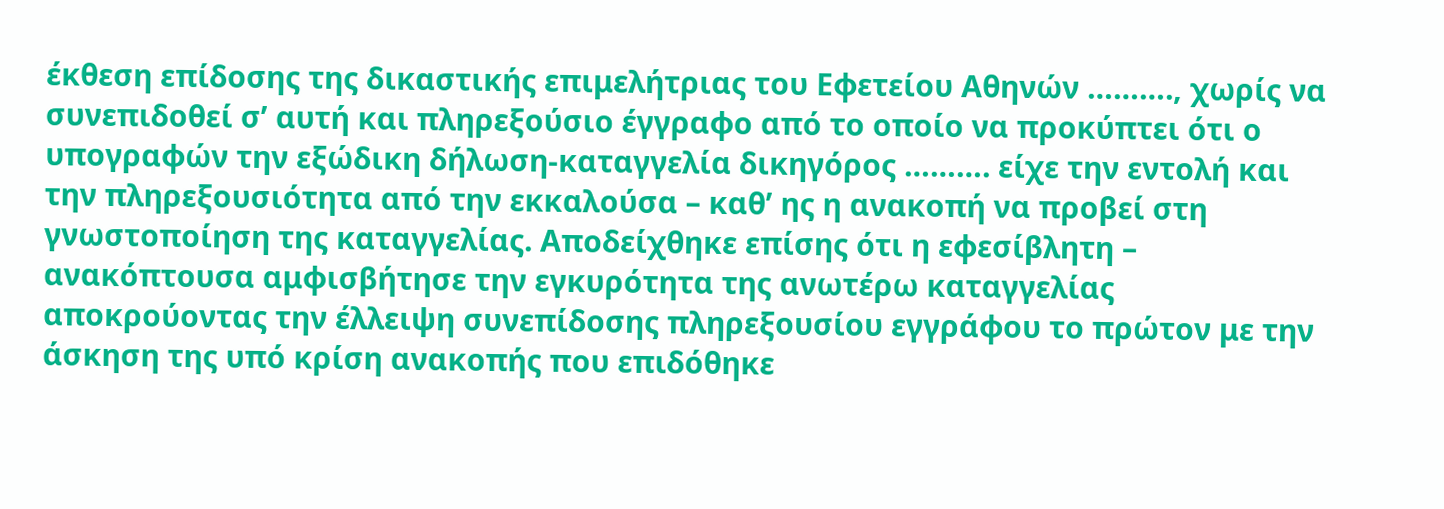έκθεση επίδοσης της δικαστικής επιμελήτριας του Εφετείου Αθηνών ………., χωρίς να συνεπιδοθεί σ’ αυτή και πληρεξούσιο έγγραφο από το οποίο να προκύπτει ότι ο υπογραφών την εξώδικη δήλωση-καταγγελία δικηγόρος ………. είχε την εντολή και την πληρεξουσιότητα από την εκκαλούσα – καθ’ ης η ανακοπή να προβεί στη γνωστοποίηση της καταγγελίας. Αποδείχθηκε επίσης ότι η εφεσίβλητη – ανακόπτουσα αμφισβήτησε την εγκυρότητα της ανωτέρω καταγγελίας αποκρούοντας την έλλειψη συνεπίδοσης πληρεξουσίου εγγράφου το πρώτον με την άσκηση της υπό κρίση ανακοπής που επιδόθηκε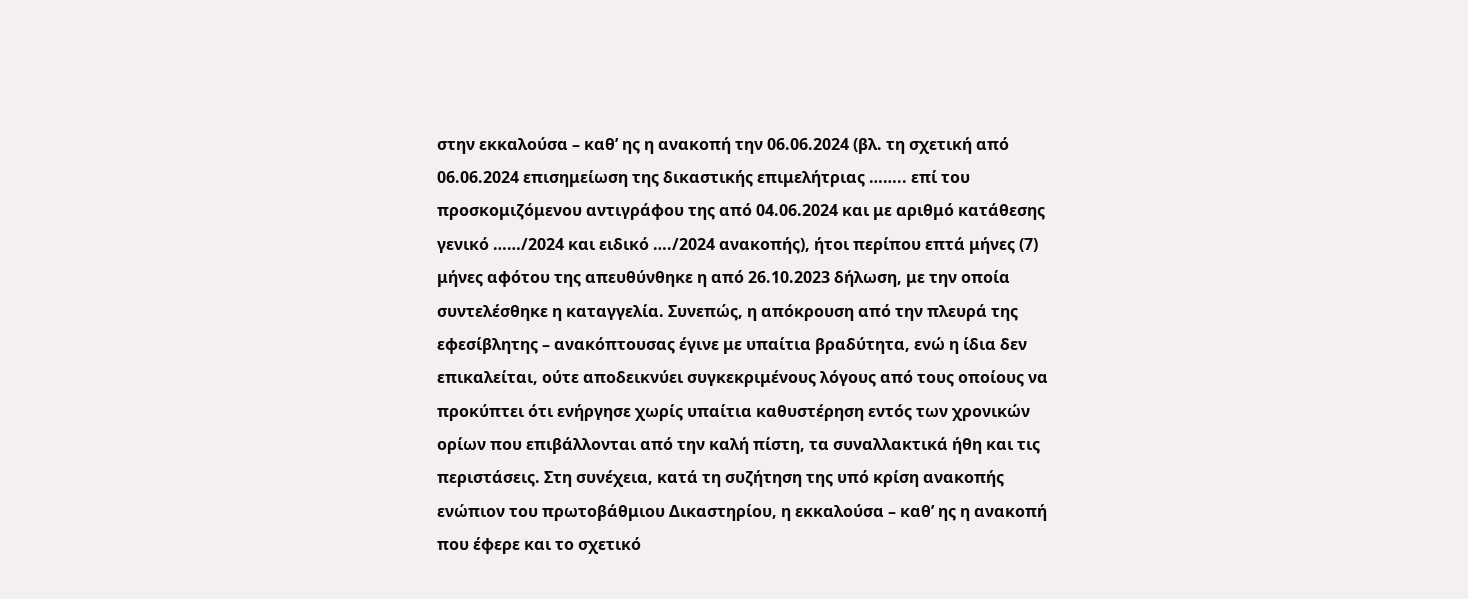στην εκκαλούσα – καθ’ ης η ανακοπή την 06.06.2024 (βλ. τη σχετική από 06.06.2024 επισημείωση της δικαστικής επιμελήτριας …….. επί του προσκομιζόμενου αντιγράφου της από 04.06.2024 και με αριθμό κατάθεσης γενικό ……/2024 και ειδικό …./2024 ανακοπής), ήτοι περίπου επτά μήνες (7) μήνες αφότου της απευθύνθηκε η από 26.10.2023 δήλωση, με την οποία συντελέσθηκε η καταγγελία. Συνεπώς, η απόκρουση από την πλευρά της εφεσίβλητης – ανακόπτουσας έγινε με υπαίτια βραδύτητα, ενώ η ίδια δεν επικαλείται, ούτε αποδεικνύει συγκεκριμένους λόγους από τους οποίους να προκύπτει ότι ενήργησε χωρίς υπαίτια καθυστέρηση εντός των χρονικών ορίων που επιβάλλονται από την καλή πίστη, τα συναλλακτικά ήθη και τις περιστάσεις. Στη συνέχεια, κατά τη συζήτηση της υπό κρίση ανακοπής ενώπιον του πρωτοβάθμιου Δικαστηρίου, η εκκαλούσα – καθ’ ης η ανακοπή που έφερε και το σχετικό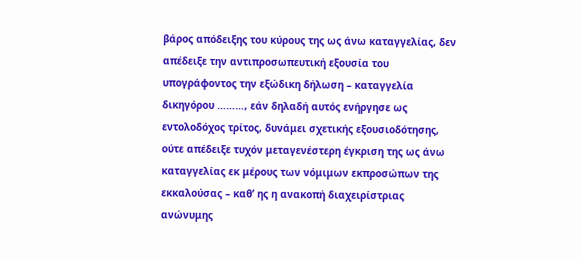βάρος απόδειξης του κύρους της ως άνω καταγγελίας, δεν απέδειξε την αντιπροσωπευτική εξουσία του υπογράφοντος την εξώδικη δήλωση – καταγγελία δικηγόρου ………, εάν δηλαδή αυτός ενήργησε ως εντολοδόχος τρίτος, δυνάμει σχετικής εξουσιοδότησης, ούτε απέδειξε τυχόν μεταγενέστερη έγκριση της ως άνω καταγγελίας εκ μέρους των νόμιμων εκπροσώπων της εκκαλούσας – καθ’ ης η ανακοπή διαχειρίστριας ανώνυμης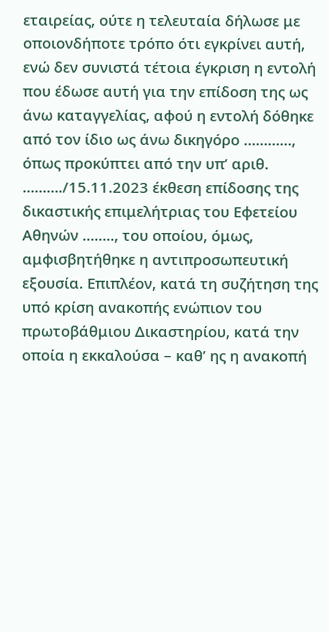εταιρείας, ούτε η τελευταία δήλωσε με οποιονδήποτε τρόπο ότι εγκρίνει αυτή, ενώ δεν συνιστά τέτοια έγκριση η εντολή που έδωσε αυτή για την επίδοση της ως άνω καταγγελίας, αφού η εντολή δόθηκε από τον ίδιο ως άνω δικηγόρο …………, όπως προκύπτει από την υπ’ αριθ. ………./15.11.2023 έκθεση επίδοσης της δικαστικής επιμελήτριας του Εφετείου Αθηνών …….., του οποίου, όμως, αμφισβητήθηκε η αντιπροσωπευτική εξουσία. Επιπλέον, κατά τη συζήτηση της υπό κρίση ανακοπής ενώπιον του πρωτοβάθμιου Δικαστηρίου, κατά την οποία η εκκαλούσα – καθ’ ης η ανακοπή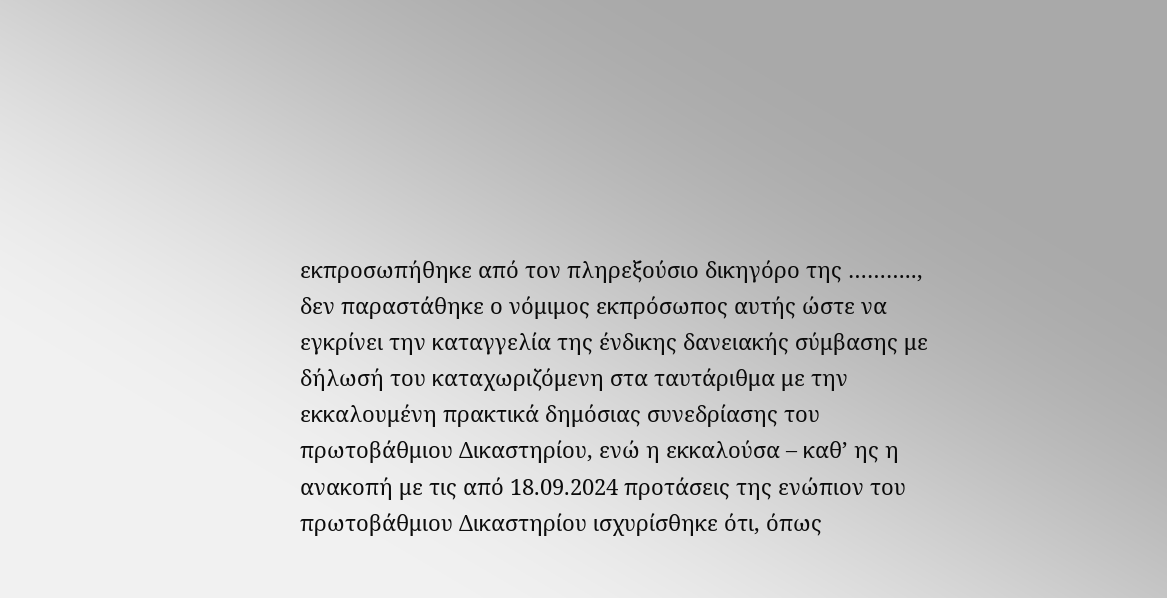εκπροσωπήθηκε από τον πληρεξούσιο δικηγόρο της ……….., δεν παραστάθηκε ο νόμιμος εκπρόσωπος αυτής ώστε να εγκρίνει την καταγγελία της ένδικης δανειακής σύμβασης με δήλωσή του καταχωριζόμενη στα ταυτάριθμα με την εκκαλουμένη πρακτικά δημόσιας συνεδρίασης του πρωτοβάθμιου Δικαστηρίου, ενώ η εκκαλούσα – καθ’ ης η ανακοπή με τις από 18.09.2024 προτάσεις της ενώπιον του πρωτοβάθμιου Δικαστηρίου ισχυρίσθηκε ότι, όπως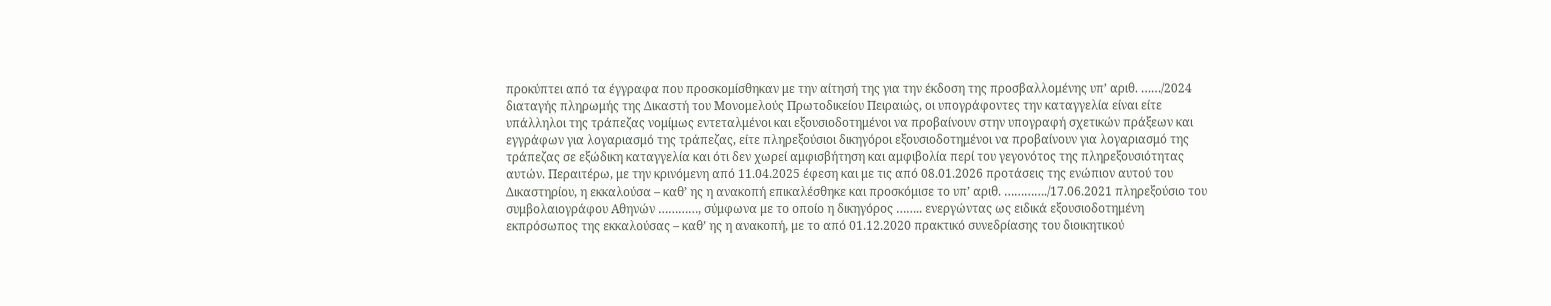προκύπτει από τα έγγραφα που προσκομίσθηκαν με την αίτησή της για την έκδοση της προσβαλλομένης υπ’ αριθ. ……/2024 διαταγής πληρωμής της Δικαστή του Μονομελούς Πρωτοδικείου Πειραιώς, οι υπογράφοντες την καταγγελία είναι είτε υπάλληλοι της τράπεζας νομίμως εντεταλμένοι και εξουσιοδοτημένοι να προβαίνουν στην υπογραφή σχετικών πράξεων και εγγράφων για λογαριασμό της τράπεζας, είτε πληρεξούσιοι δικηγόροι εξουσιοδοτημένοι να προβαίνουν για λογαριασμό της τράπεζας σε εξώδικη καταγγελία και ότι δεν χωρεί αμφισβήτηση και αμφιβολία περί του γεγονότος της πληρεξουσιότητας αυτών. Περαιτέρω, με την κρινόμενη από 11.04.2025 έφεση και με τις από 08.01.2026 προτάσεις της ενώπιον αυτού του Δικαστηρίου, η εκκαλούσα – καθ’ ης η ανακοπή επικαλέσθηκε και προσκόμισε το υπ’ αριθ. …………./17.06.2021 πληρεξούσιο του συμβολαιογράφου Αθηνών …………, σύμφωνα με το οποίο η δικηγόρος …….. ενεργώντας ως ειδικά εξουσιοδοτημένη εκπρόσωπος της εκκαλούσας – καθ’ ης η ανακοπή, με το από 01.12.2020 πρακτικό συνεδρίασης του διοικητικού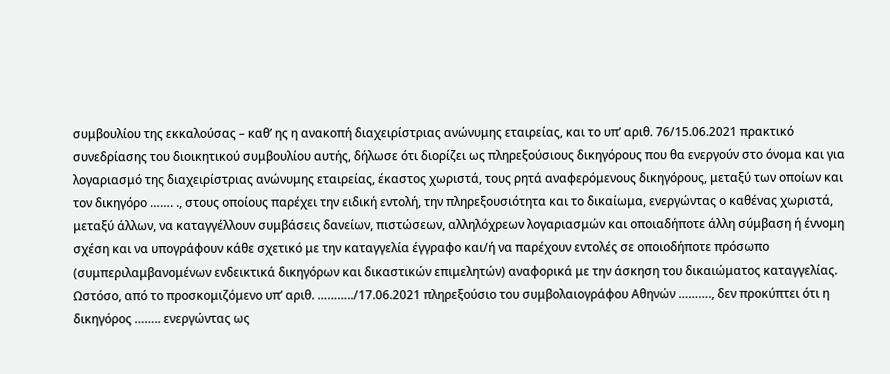συμβουλίου της εκκαλούσας – καθ’ ης η ανακοπή διαχειρίστριας ανώνυμης εταιρείας, και το υπ’ αριθ. 76/15.06.2021 πρακτικό συνεδρίασης του διοικητικού συμβουλίου αυτής, δήλωσε ότι διορίζει ως πληρεξούσιους δικηγόρους που θα ενεργούν στο όνομα και για λογαριασμό της διαχειρίστριας ανώνυμης εταιρείας, έκαστος χωριστά, τους ρητά αναφερόμενους δικηγόρους, μεταξύ των οποίων και τον δικηγόρο ……. ., στους οποίους παρέχει την ειδική εντολή, την πληρεξουσιότητα και το δικαίωμα, ενεργώντας ο καθένας χωριστά, μεταξύ άλλων, να καταγγέλλουν συμβάσεις δανείων, πιστώσεων, αλληλόχρεων λογαριασμών και οποιαδήποτε άλλη σύμβαση ή έννομη σχέση και να υπογράφουν κάθε σχετικό με την καταγγελία έγγραφο και/ή να παρέχουν εντολές σε οποιοδήποτε πρόσωπο (συμπεριλαμβανομένων ενδεικτικά δικηγόρων και δικαστικών επιμελητών) αναφορικά με την άσκηση του δικαιώματος καταγγελίας. Ωστόσο, από το προσκομιζόμενο υπ’ αριθ. ………../17.06.2021 πληρεξούσιο του συμβολαιογράφου Αθηνών ………., δεν προκύπτει ότι η δικηγόρος …….. ενεργώντας ως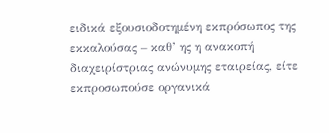ειδικά εξουσιοδοτημένη εκπρόσωπος της εκκαλούσας – καθ’ ης η ανακοπή διαχειρίστριας ανώνυμης εταιρείας, είτε εκπροσωπούσε οργανικά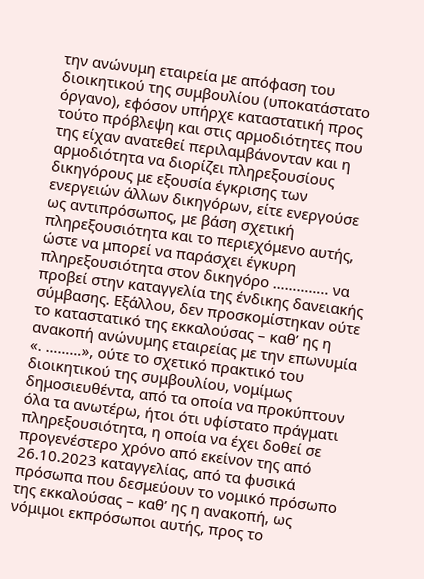την ανώνυμη εταιρεία με απόφαση του διοικητικού της συμβουλίου (υποκατάστατο όργανο), εφόσον υπήρχε καταστατική προς τούτο πρόβλεψη και στις αρμοδιότητες που της είχαν ανατεθεί περιλαμβάνονταν και η αρμοδιότητα να διορίζει πληρεξουσίους δικηγόρους με εξουσία έγκρισης των ενεργειών άλλων δικηγόρων, είτε ενεργούσε ως αντιπρόσωπος, με βάση σχετική πληρεξουσιότητα και το περιεχόμενο αυτής, ώστε να μπορεί να παράσχει έγκυρη πληρεξουσιότητα στον δικηγόρο ………….. να προβεί στην καταγγελία της ένδικης δανειακής σύμβασης. Εξάλλου, δεν προσκομίστηκαν ούτε το καταστατικό της εκκαλούσας – καθ’ ης η ανακοπή ανώνυμης εταιρείας με την επωνυμία «. ………», ούτε το σχετικό πρακτικό του διοικητικού της συμβουλίου, νομίμως  δημοσιευθέντα, από τα οποία να προκύπτουν όλα τα ανωτέρω, ήτοι ότι υφίστατο πράγματι πληρεξουσιότητα, η οποία να έχει δοθεί σε προγενέστερο χρόνο από εκείνον της από 26.10.2023 καταγγελίας, από τα φυσικά πρόσωπα που δεσμεύουν το νομικό πρόσωπο της εκκαλούσας – καθ’ ης η ανακοπή, ως νόμιμοι εκπρόσωποι αυτής, προς το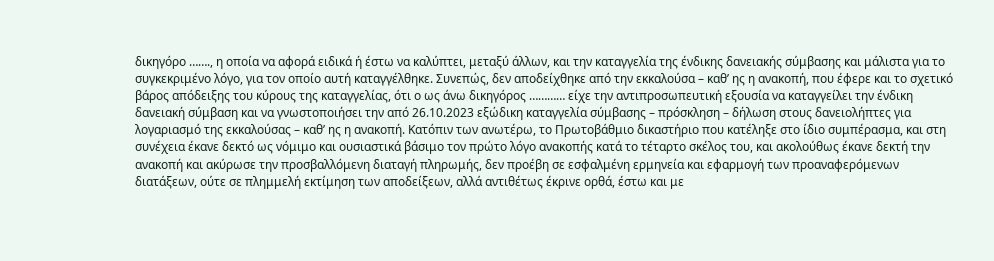δικηγόρο ……., η οποία να αφορά ειδικά ή έστω να καλύπτει, μεταξύ άλλων, και την καταγγελία της ένδικης δανειακής σύμβασης και μάλιστα για το συγκεκριμένο λόγο, για τον οποίο αυτή καταγγέλθηκε. Συνεπώς, δεν αποδείχθηκε από την εκκαλούσα – καθ’ ης η ανακοπή, που έφερε και το σχετικό βάρος απόδειξης του κύρους της καταγγελίας, ότι ο ως άνω δικηγόρος ………… είχε την αντιπροσωπευτική εξουσία να καταγγείλει την ένδικη δανειακή σύμβαση και να γνωστοποιήσει την από 26.10.2023 εξώδικη καταγγελία σύμβασης – πρόσκληση – δήλωση στους δανειολήπτες για λογαριασμό της εκκαλούσας – καθ’ ης η ανακοπή. Κατόπιν των ανωτέρω, το Πρωτοβάθμιο δικαστήριο που κατέληξε στο ίδιο συμπέρασμα, και στη συνέχεια έκανε δεκτό ως νόμιμο και ουσιαστικά βάσιμο τον πρώτο λόγο ανακοπής κατά το τέταρτο σκέλος του, και ακολούθως έκανε δεκτή την ανακοπή και ακύρωσε την προσβαλλόμενη διαταγή πληρωμής, δεν προέβη σε εσφαλμένη ερμηνεία και εφαρμογή των προαναφερόμενων διατάξεων, ούτε σε πλημμελή εκτίμηση των αποδείξεων, αλλά αντιθέτως έκρινε ορθά, έστω και με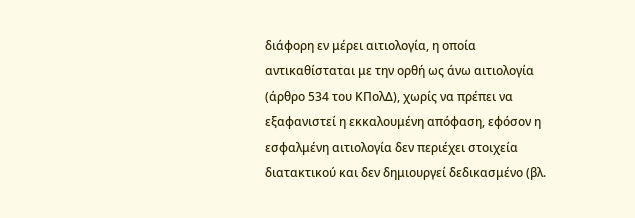διάφορη εν μέρει αιτιολογία, η οποία αντικαθίσταται με την ορθή ως άνω αιτιολογία (άρθρο 534 του ΚΠολΔ), χωρίς να πρέπει να εξαφανιστεί η εκκαλουμένη απόφαση, εφόσον η εσφαλμένη αιτιολογία δεν περιέχει στοιχεία διατακτικού και δεν δημιουργεί δεδικασμένο (βλ.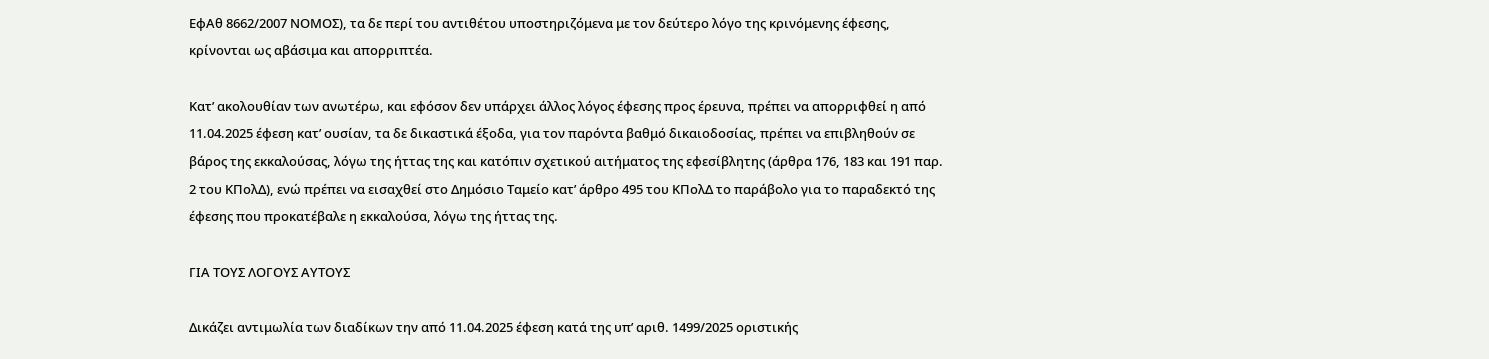ΕφΑθ 8662/2007 ΝΟΜΟΣ), τα δε περί του αντιθέτου υποστηριζόμενα με τον δεύτερο λόγο της κρινόμενης έφεσης, κρίνονται ως αβάσιμα και απορριπτέα.

Κατ’ ακολουθίαν των ανωτέρω, και εφόσον δεν υπάρχει άλλος λόγος έφεσης προς έρευνα, πρέπει να απορριφθεί η από 11.04.2025 έφεση κατ’ ουσίαν, τα δε δικαστικά έξοδα, για τον παρόντα βαθμό δικαιοδοσίας, πρέπει να επιβληθούν σε βάρος της εκκαλούσας, λόγω της ήττας της και κατόπιν σχετικού αιτήματος της εφεσίβλητης (άρθρα 176, 183 και 191 παρ. 2 του ΚΠολΔ), ενώ πρέπει να εισαχθεί στο Δημόσιο Ταμείο κατ’ άρθρο 495 του ΚΠολΔ το παράβολο για το παραδεκτό της έφεσης που προκατέβαλε η εκκαλούσα, λόγω της ήττας της.

ΓΙΑ ΤΟΥΣ ΛΟΓΟΥΣ ΑΥΤΟΥΣ

Δικάζει αντιμωλία των διαδίκων την από 11.04.2025 έφεση κατά της υπ’ αριθ. 1499/2025 οριστικής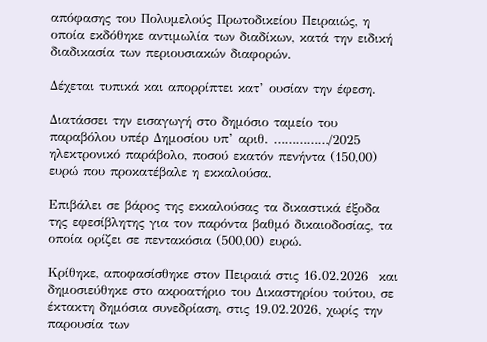απόφασης του Πολυμελούς Πρωτοδικείου Πειραιώς, η οποία εκδόθηκε αντιμωλία των διαδίκων, κατά την ειδική διαδικασία των περιουσιακών διαφορών.

Δέχεται τυπικά και απορρίπτει κατ’ ουσίαν την έφεση.

Διατάσσει την εισαγωγή στο δημόσιο ταμείο του παραβόλου υπέρ Δημοσίου υπ’ αριθ. ……………/2025 ηλεκτρονικό παράβολο, ποσού εκατόν πενήντα (150,00) ευρώ που προκατέβαλε η εκκαλούσα.

Επιβάλει σε βάρος της εκκαλούσας τα δικαστικά έξοδα της εφεσίβλητης για τον παρόντα βαθμό δικαιοδοσίας, τα οποία ορίζει σε πεντακόσια (500,00) ευρώ.

Κρίθηκε, αποφασίσθηκε στον Πειραιά στις 16.02.2026  και δημοσιεύθηκε στο ακροατήριο του Δικαστηρίου τούτου, σε έκτακτη δημόσια συνεδρίαση, στις 19.02.2026, χωρίς την παρουσία των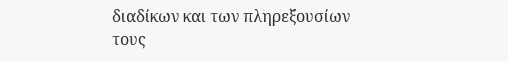διαδίκων και των πληρεξουσίων τους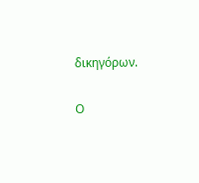δικηγόρων.

Ο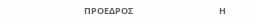ΠΡΟΕΔΡΟΣ                                           Η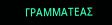ΓΡΑΜΜΑΤΕΑΣ